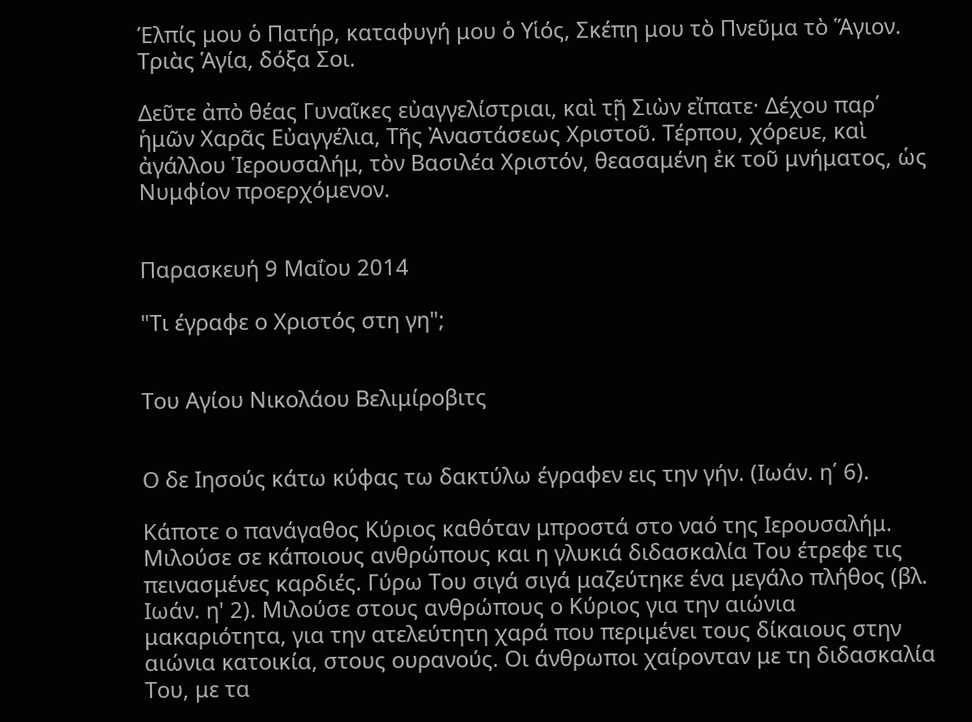Έλπίς μου ὁ Πατήρ, καταφυγή μου ὁ Υἱός, Σκέπη μου τὸ Πνεῦμα τὸ Ἅγιον. Τριὰς Ἁγία, δόξα Σοι.

Δεῦτε ἀπὸ θέας Γυναῖκες εὐαγγελίστριαι, καὶ τῇ Σιὼν εἴπατε· Δέχου παρ΄ ἡμῶν Χαρᾶς Εὐαγγέλια, Τῆς Ἀναστάσεως Χριστοῦ. Τέρπου, χόρευε, καὶ ἀγάλλου Ἱερουσαλήμ, τὸν Βασιλέα Χριστόν, θεασαμένη ἐκ τοῦ μνήματος, ὡς Νυμφίον προερχόμενον.


Παρασκευή 9 Μαΐου 2014

"Τι έγραφε ο Χριστός στη γη";


Του Αγίου Νικολάου Βελιμίροβιτς


Ο δε Ιησούς κάτω κύφας τω δακτύλω έγραφεν εις την γήν. (Ιωάν. η΄ 6).

Κάποτε ο πανάγαθος Κύριος καθόταν μπροστά στο ναό της Ιερουσαλήμ. Μιλούσε σε κάποιους ανθρώπους και η γλυκιά διδασκαλία Του έτρεφε τις πεινασμένες καρδιές. Γύρω Του σιγά σιγά μαζεύτηκε ένα μεγάλο πλήθος (βλ. Ιωάν. η' 2). Μιλούσε στους ανθρώπους ο Κύριος για την αιώνια μακαριότητα, για την ατελεύτητη χαρά που περιμένει τους δίκαιους στην αιώνια κατοικία, στους ουρανούς. Οι άνθρωποι χαίρονταν με τη διδασκαλία Του, με τα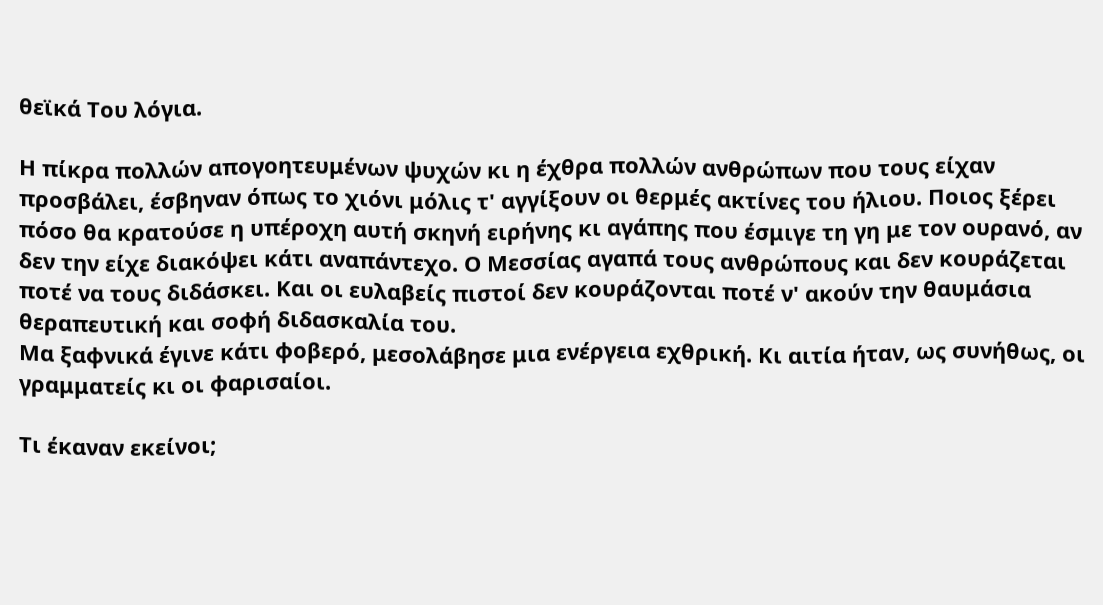θεϊκά Του λόγια.

Η πίκρα πολλών απογοητευμένων ψυχών κι η έχθρα πολλών ανθρώπων που τους είχαν προσβάλει, έσβηναν όπως το χιόνι μόλις τ' αγγίξουν οι θερμές ακτίνες του ήλιου. Ποιος ξέρει πόσο θα κρατούσε η υπέροχη αυτή σκηνή ειρήνης κι αγάπης που έσμιγε τη γη με τον ουρανό, αν δεν την είχε διακόψει κάτι αναπάντεχο. Ο Μεσσίας αγαπά τους ανθρώπους και δεν κουράζεται ποτέ να τους διδάσκει. Και οι ευλαβείς πιστοί δεν κουράζονται ποτέ ν' ακούν την θαυμάσια θεραπευτική και σοφή διδασκαλία του.
Μα ξαφνικά έγινε κάτι φοβερό, μεσολάβησε μια ενέργεια εχθρική. Κι αιτία ήταν, ως συνήθως, οι γραμματείς κι οι φαρισαίοι.

Τι έκαναν εκείνοι;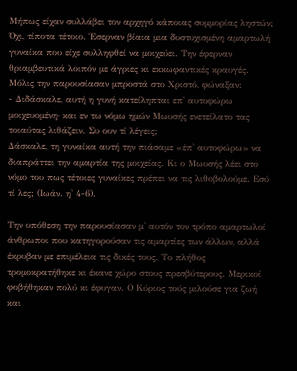Μήπως είχαν συλλάβει τον αρχηγό κάποιας συμμορίας ληστών; Όχι, τίποτα τέτοιο. Έσερναν βίαια μια δυστυχισμένη αμαρτωλή γυναίκα που είχε συλληφθεί να μοιχεύει. Την έφερναν θριαμβευτικά λοιπόν με άγριες κι εκκωφαντικές κραυγές. Μόλις την παρουσίασαν μπροστά στο Χριστό, φώναξαν:
- Διδάσκαλε, αυτή η γυνή κατείληπται επ' αυτοφώρω μοιχευομένη· και εν τω νόμω ημών Μωυσής ενετείλατο τας τοιαύτας λιθάζειν. Συ ουν τί λέγεις;
Δάσκαλε, τη γυναίκα αυτή την πιάσαμε «έπ' αυτοφώρω» να διαπράττει την αμαρτία της μοιχείας. Κι ο Μωυσής λέει στο νόμο του πως τέτοιες γυναίκες πρέπει να τις λιθοβολούμε. Εσύ τί λες; (Ιωάν. η' 4-6).

Την υπόθεση την παρουσίασαν μ' αυτόν τον τρόπο αμαρτωλοί άνθρωποι που κατηγορούσαν τις αμαρτίες των άλλων, αλλά έκρυβαν με επιμέλεια τις δικές τους. Το πλήθος τρομοκρατήθηκε κι έκανε χώρο στους πρεσβύτερους. Μερικοί φοβήθηκαν πολύ κι έφυγαν. Ο Κύριος τούς μιλούσε για ζωή και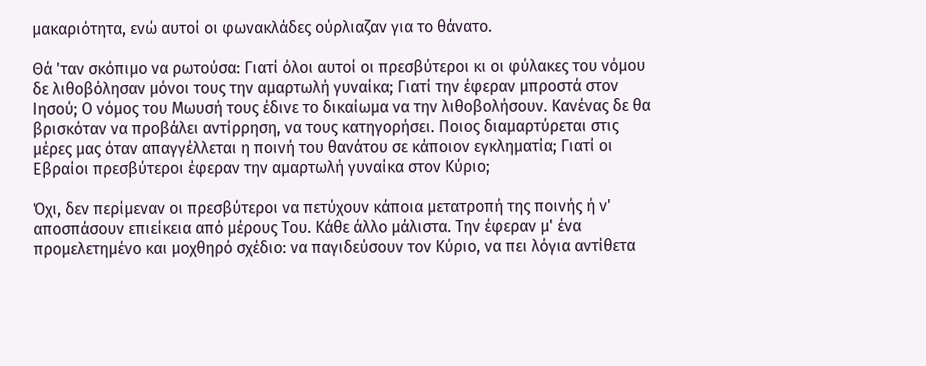μακαριότητα, ενώ αυτοί οι φωνακλάδες ούρλιαζαν για το θάνατο.

Θά 'ταν σκόπιμο να ρωτούσα: Γιατί όλοι αυτοί οι πρεσβύτεροι κι οι φύλακες του νόμου δε λιθοβόλησαν μόνοι τους την αμαρτωλή γυναίκα; Γιατί την έφεραν μπροστά στον Ιησού; Ο νόμος του Μωυσή τους έδινε το δικαίωμα να την λιθοβολήσουν. Κανένας δε θα βρισκόταν να προβάλει αντίρρηση, να τους κατηγορήσει. Ποιος διαμαρτύρεται στις μέρες μας όταν απαγγέλλεται η ποινή του θανάτου σε κάποιον εγκληματία; Γιατί οι Εβραίοι πρεσβύτεροι έφεραν την αμαρτωλή γυναίκα στον Κύριο;

Όχι, δεν περίμεναν οι πρεσβύτεροι να πετύχουν κάποια μετατροπή της ποινής ή ν' αποσπάσουν επιείκεια από μέρους Του. Κάθε άλλο μάλιστα. Την έφεραν μ' ένα προμελετημένο και μοχθηρό σχέδιο: να παγιδεύσουν τον Κύριο, να πει λόγια αντίθετα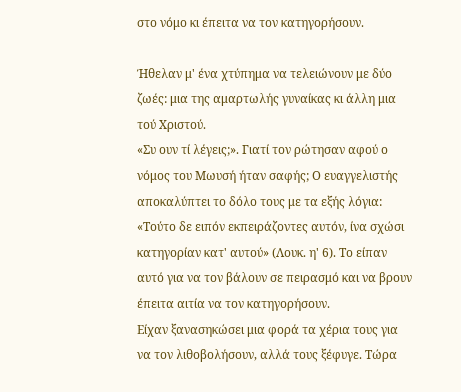στο νόμο κι έπειτα να τον κατηγορήσουν.

Ήθελαν μ' ένα χτύπημα να τελειώνουν με δύο ζωές: μια της αμαρτωλής γυναίκας κι άλλη μια τού Χριστού.
«Συ ουν τί λέγεις;». Γιατί τον ρώτησαν αφού ο νόμος του Μωυσή ήταν σαφής; Ο ευαγγελιστής αποκαλύπτει το δόλο τους με τα εξής λόγια: «Τούτο δε ειπόν εκπειράζοντες αυτόν, ίνα σχώσι κατηγορίαν κατ' αυτού» (Λουκ. η' 6). Το είπαν αυτό για να τον βάλουν σε πειρασμό και να βρουν έπειτα αιτία να τον κατηγορήσουν.
Είχαν ξανασηκώσει μια φορά τα χέρια τους για να τον λιθοβολήσουν, αλλά τους ξέφυγε. Τώρα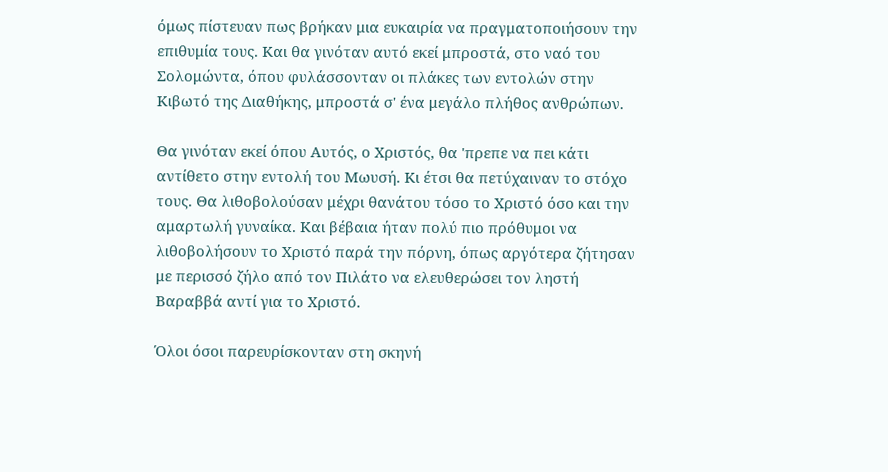όμως πίστευαν πως βρήκαν μια ευκαιρία να πραγματοποιήσουν την επιθυμία τους. Και θα γινόταν αυτό εκεί μπροστά, στο ναό του Σολομώντα, όπου φυλάσσονταν οι πλάκες των εντολών στην Κιβωτό της Διαθήκης, μπροστά σ' ένα μεγάλο πλήθος ανθρώπων.

Θα γινόταν εκεί όπου Αυτός, ο Χριστός, θα 'πρεπε να πει κάτι αντίθετο στην εντολή του Μωυσή. Κι έτσι θα πετύχαιναν το στόχο τους. Θα λιθοβολούσαν μέχρι θανάτου τόσο το Χριστό όσο και την αμαρτωλή γυναίκα. Και βέβαια ήταν πολύ πιο πρόθυμοι να λιθοβολήσουν το Χριστό παρά την πόρνη, όπως αργότερα ζήτησαν με περισσό ζήλο από τον Πιλάτο να ελευθερώσει τον ληστή Βαραββά αντί για το Χριστό.

Όλοι όσοι παρευρίσκονταν στη σκηνή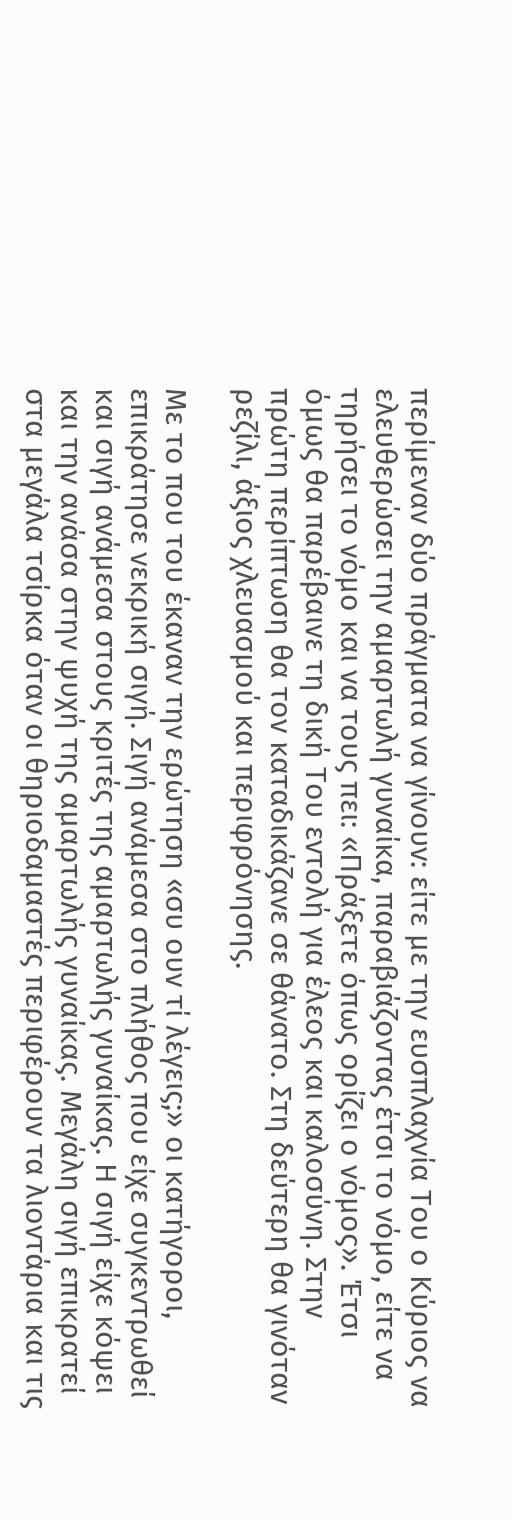περίμεναν δύο πράγματα να γίνουν: είτε με την ευσπλαχνία Του ο Κύριος να ελευθερώσει την αμαρτωλή γυναίκα, παραβιάζοντας έτσι το νόμο, είτε να τηρήσει το νόμο και να τους πει: «Πράξετε όπως ορίζει ο νόμος». Έτσι όμως θα παρέβαινε τη δική Του εντολή για έλεος και καλοσύνη. Στην πρώτη περίπτωση θα τον καταδικάζανε σε θάνατο. Στη δεύτερη θα γινόταν ρεζίλι, άξιος χλευασμού και περιφρόνησης.

Με το που του έκαναν την ερώτηση «συ ουν τί λέγεις;» οι κατήγοροι, επικράτησε νεκρική σιγή. Σιγή ανάμεσα στο πλήθος που είχε συγκεντρωθεί και σιγή ανάμεσα στους κριτές της αμαρτωλής γυναίκας. Η σιγή είχε κόψει και την ανάσα στην ψυχή της αμαρτωλής γυναίκας. Μεγάλη σιγή επικρατεί στα μεγάλα τσίρκα όταν οι θηριοδαμαστές περιφέρουν τα λιοντάρια και τις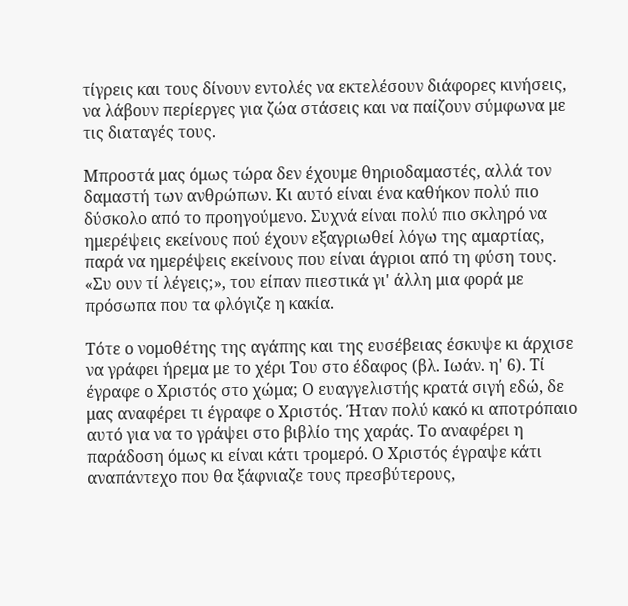τίγρεις και τους δίνουν εντολές να εκτελέσουν διάφορες κινήσεις, να λάβουν περίεργες για ζώα στάσεις και να παίζουν σύμφωνα με τις διαταγές τους.

Μπροστά μας όμως τώρα δεν έχουμε θηριοδαμαστές, αλλά τον δαμαστή των ανθρώπων. Κι αυτό είναι ένα καθήκον πολύ πιο δύσκολο από το προηγούμενο. Συχνά είναι πολύ πιο σκληρό να ημερέψεις εκείνους πού έχουν εξαγριωθεί λόγω της αμαρτίας, παρά να ημερέψεις εκείνους που είναι άγριοι από τη φύση τους. «Συ ουν τί λέγεις;», του είπαν πιεστικά γι' άλλη μια φορά με πρόσωπα που τα φλόγιζε η κακία.

Τότε ο νομοθέτης της αγάπης και της ευσέβειας έσκυψε κι άρχισε να γράφει ήρεμα με το χέρι Του στο έδαφος (βλ. Ιωάν. η' 6). Τί έγραφε ο Χριστός στο χώμα; Ο ευαγγελιστής κρατά σιγή εδώ, δε μας αναφέρει τι έγραφε ο Χριστός. Ήταν πολύ κακό κι αποτρόπαιο αυτό για να το γράψει στο βιβλίο της χαράς. Το αναφέρει η παράδοση όμως κι είναι κάτι τρομερό. Ο Χριστός έγραψε κάτι αναπάντεχο που θα ξάφνιαζε τους πρεσβύτερους,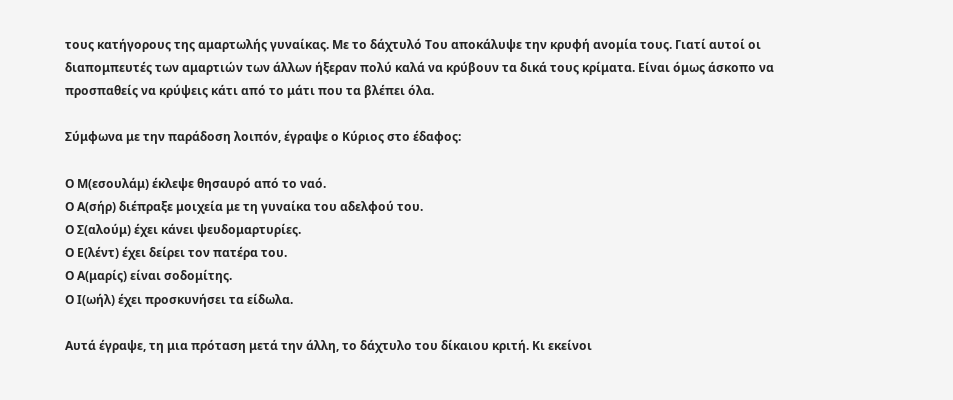τους κατήγορους της αμαρτωλής γυναίκας. Με το δάχτυλό Του αποκάλυψε την κρυφή ανομία τους. Γιατί αυτοί οι διαπομπευτές των αμαρτιών των άλλων ήξεραν πολύ καλά να κρύβουν τα δικά τους κρίματα. Είναι όμως άσκοπο να προσπαθείς να κρύψεις κάτι από το μάτι που τα βλέπει όλα.

Σύμφωνα με την παράδοση λοιπόν, έγραψε ο Κύριος στο έδαφος:

Ο Μ(εσουλάμ) έκλεψε θησαυρό από το ναό.
Ο Α(σήρ) διέπραξε μοιχεία με τη γυναίκα του αδελφού του.
Ο Σ(αλούμ) έχει κάνει ψευδομαρτυρίες.
Ο Ε(λέντ) έχει δείρει τον πατέρα του.
Ο Α(μαρίς) είναι σοδομίτης.
Ο Ι(ωήλ) έχει προσκυνήσει τα είδωλα.

Αυτά έγραψε, τη μια πρόταση μετά την άλλη, το δάχτυλο του δίκαιου κριτή. Κι εκείνοι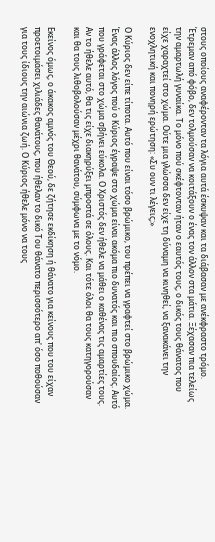στους οποίους αναφέρονταν τα λόγια αυτά έσκυψαν και τα διάβασαν με ανέκφραστο τρόμο. Έτρεμαν από φόβο, δεν τολμούσαν να κοιτάξουν ο ένας τον άλλον στα μάτια. Ξέχασαν πια τελείως την αμαρτωλή γυναίκα. Το μόνο πού σκέφτονταν ήταν ο εαυτός τους, ο δικός τους θάνατος που είχε χαραχτεί στο χώμα. Ούτε μια γλώσσα δεν είχε τη δύναμη να κινηθεί, να ξανακάνει την ενοχλητική και πονηρή ερώτηση: «Συ ουν τι λέγεις;»

Ο Κύριος δεν είπε τίποτα. Αυτό που είναι τόσο βρώμικο, του πρέπει να γραφτεί στο βρώμικο χώμα. Ένας άλλος λόγος πού ο Κύριος έγραψε στο χώμα είναι ακόμα πιο δυνατός και πιο σπουδαίος. Αυτό που γράφεται στο χώμα σβήνει εύκολα. Ο Χριστός δεν ήθελε να μάθει ο καθένας τις αμαρτίες τους. Αν το ήθελε αυτό, θα τις είχε διακηρύξει μπροστά σε όλους. Και τότε όλοι θα τους κατηγορούσαν και θα τους λιθοβολούσαν μέχρι θανάτου, σύμφωνα με το νόμο.

Εκείνος όμως, ο άκακος αμνός του Θεού, δε ζήτησε εκδίκηση ή θάνατο για κείνους που του είχαν προετοιμάσει χιλιάδες θανάτους, που ήθελαν το δικό Του θάνατο περισσότερο απ' όσο ποθούσαν για τους ίδιους την αιώνια ζωή. Ο Κύριος ήθελε μόνο να τους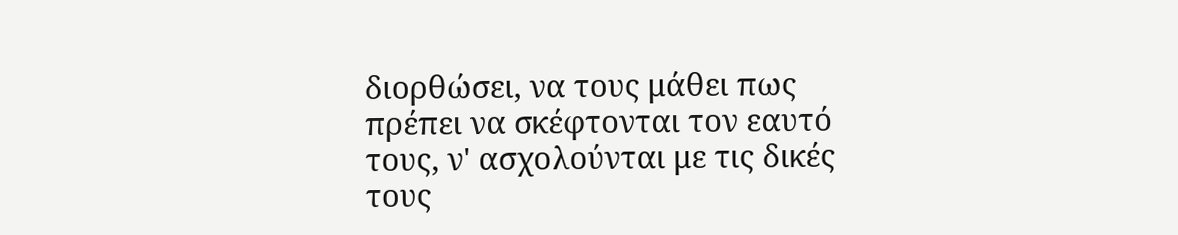διορθώσει, να τους μάθει πως πρέπει να σκέφτονται τον εαυτό τους, ν' ασχολούνται με τις δικές τους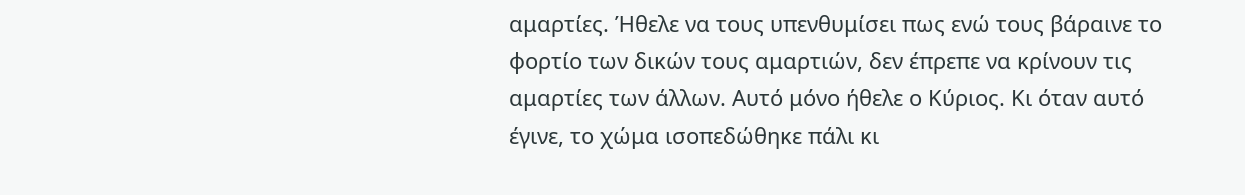αμαρτίες. Ήθελε να τους υπενθυμίσει πως ενώ τους βάραινε το φορτίο των δικών τους αμαρτιών, δεν έπρεπε να κρίνουν τις αμαρτίες των άλλων. Αυτό μόνο ήθελε ο Κύριος. Κι όταν αυτό έγινε, το χώμα ισοπεδώθηκε πάλι κι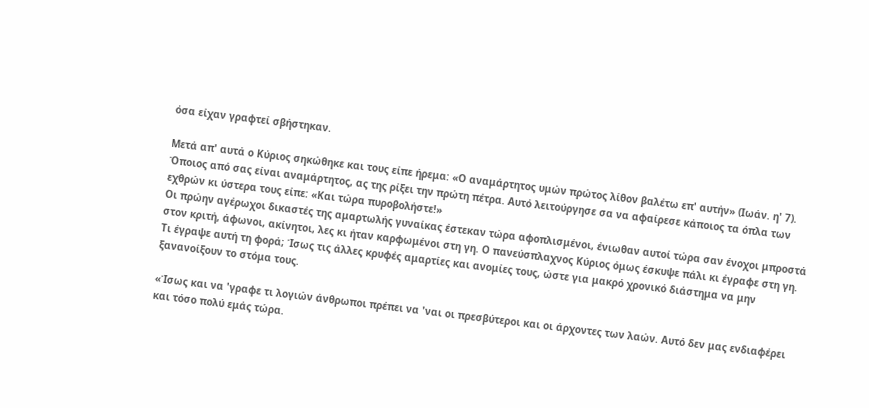όσα είχαν γραφτεί σβήστηκαν.

Μετά απ' αυτά ο Κύριος σηκώθηκε και τους είπε ήρεμα: «Ο αναμάρτητος υμών πρώτος λίθον βαλέτω επ' αυτήν» (Ιωάν. η' 7). Όποιος από σας είναι αναμάρτητος, ας της ρίξει την πρώτη πέτρα. Αυτό λειτούργησε σα να αφαίρεσε κάποιος τα όπλα των εχθρών κι ύστερα τους είπε: «Και τώρα πυροβολήστε!»
Οι πρώην αγέρωχοι δικαστές της αμαρτωλής γυναίκας έστεκαν τώρα αφοπλισμένοι, ένιωθαν αυτοί τώρα σαν ένοχοι μπροστά στον κριτή, άφωνοι, ακίνητοι, λες κι ήταν καρφωμένοι στη γη. Ο πανεύσπλαχνος Κύριος όμως έσκυψε πάλι κι έγραφε στη γη. Τι έγραψε αυτή τη φορά; Ίσως τις άλλες κρυφές αμαρτίες και ανομίες τους, ώστε για μακρό χρονικό διάστημα να μην ξανανοίξουν το στόμα τους.

«Ίσως και να 'γραφε τι λογιών άνθρωποι πρέπει να 'ναι οι πρεσβύτεροι και οι άρχοντες των λαών. Αυτό δεν μας ενδιαφέρει και τόσο πολύ εμάς τώρα.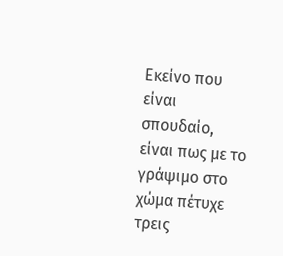Εκείνο που είναι σπουδαίο, είναι πως με το γράψιμο στο χώμα πέτυχε τρεις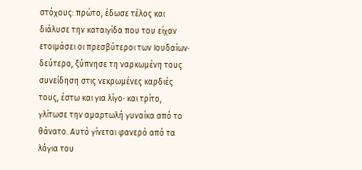στόχους: πρώτο, έδωσε τέλος και διάλυσε την καταιγίδα που του είχαν ετοιμάσει οι πρεσβύτεροι των Ιουδαίων· δεύτερο, ξύπνησε τη ναρκωμένη τους συνείδηση στις νεκρωμένες καρδιές τους, έστω και για λίγο· και τρίτο, γλίτωσε την αμαρτωλή γυναίκα από το θάνατο. Αυτό γίνεται φανερό από τα λόγια του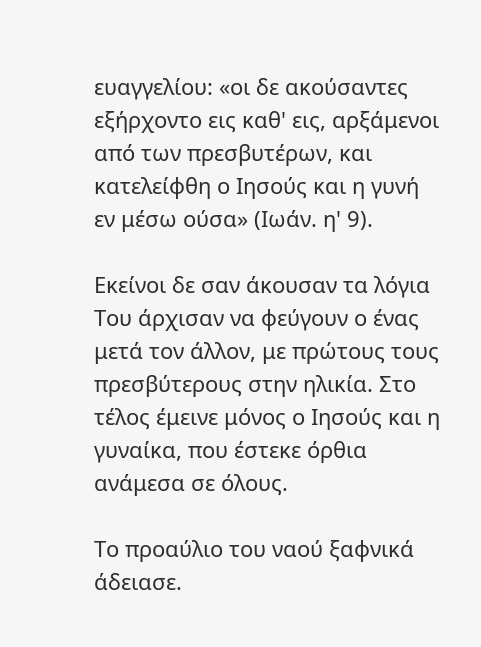ευαγγελίου: «οι δε ακούσαντες εξήρχοντο εις καθ' εις, αρξάμενοι από των πρεσβυτέρων, και κατελείφθη ο Ιησούς και η γυνή εν μέσω ούσα» (Ιωάν. η' 9).

Εκείνοι δε σαν άκουσαν τα λόγια Του άρχισαν να φεύγουν ο ένας μετά τον άλλον, με πρώτους τους πρεσβύτερους στην ηλικία. Στο τέλος έμεινε μόνος ο Ιησούς και η γυναίκα, που έστεκε όρθια ανάμεσα σε όλους.

Το προαύλιο του ναού ξαφνικά άδειασε.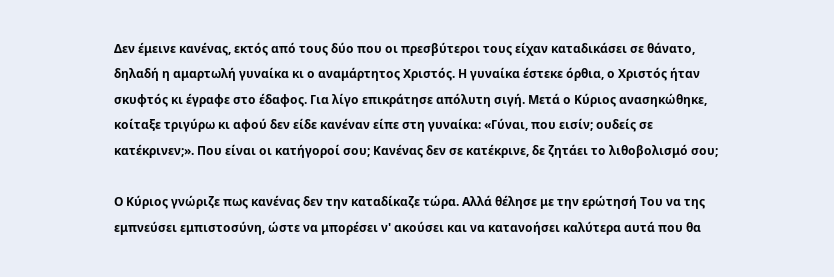Δεν έμεινε κανένας, εκτός από τους δύο που οι πρεσβύτεροι τους είχαν καταδικάσει σε θάνατο, δηλαδή η αμαρτωλή γυναίκα κι ο αναμάρτητος Χριστός. Η γυναίκα έστεκε όρθια, ο Χριστός ήταν σκυφτός κι έγραφε στο έδαφος. Για λίγο επικράτησε απόλυτη σιγή. Μετά ο Κύριος ανασηκώθηκε, κοίταξε τριγύρω κι αφού δεν είδε κανέναν είπε στη γυναίκα: «Γύναι, που εισίν; ουδείς σε κατέκρινεν;». Που είναι οι κατήγοροί σου; Κανένας δεν σε κατέκρινε, δε ζητάει το λιθοβολισμό σου;

Ο Κύριος γνώριζε πως κανένας δεν την καταδίκαζε τώρα. Αλλά θέλησε με την ερώτησή Του να της εμπνεύσει εμπιστοσύνη, ώστε να μπορέσει ν' ακούσει και να κατανοήσει καλύτερα αυτά που θα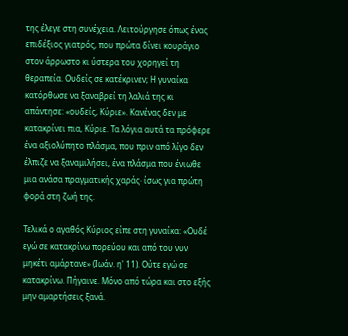της έλεγε στη συνέχεια. Λειτούργησε όπως ένας επιδέξιος γιατρός, που πρώτα δίνει κουράγιο στον άρρωστο κι ύστερα του χορηγεί τη θεραπεία. Ουδείς σε κατέκρινεν; Η γυναίκα κατόρθωσε να ξαναβρεί τη λαλιά της κι απάντησε: «ουδείς, Κύριε». Κανένας δεν με κατακρίνει πια, Κύριε. Τα λόγια αυτά τα πρόφερε ένα αξιολύπητο πλάσμα, που πριν από λίγο δεν έλπιζε να ξαναμιλήσει, ένα πλάσμα που ένιωθε μια ανάσα πραγματικής χαράς· ίσως για πρώτη φορά στη ζωή της.

Τελικά ο αγαθός Κύριος είπε στη γυναίκα: «Ουδέ εγώ σε κατακρίνω πορεύου και από του νυν μηκέτι αμάρτανε» (Ιωάν. η' 11). Ούτε εγώ σε κατακρίνω. Πήγαινε. Μόνο από τώρα και στο εξής μην αμαρτήσεις ξανά.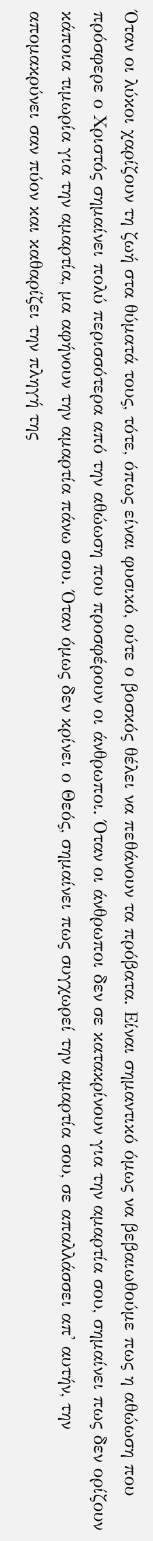Όταν οι λύκοι χαρίζουν τη ζωή στα θύματά τους, τότε, όπως είναι φυσικό, ούτε ο βοσκός θέλει να πεθάνουν τα πρόβατα. Είναι σημαντικό όμως να βεβαιωθούμε πως η αθώωση που πρόσφερε ο Χριστός σημαίνει πολύ περισσότερα από την αθώωση που προσφέρουν οι άνθρωποι. Όταν οι άνθρωποι δεν σε κατακρίνουν για την αμαρτία σου, σημαίνει πως δεν ορίζουν κάποια τιμωρία για την αμαρτία, μα αφήνουν την αμαρτία πάνω σου. Όταν όμως δεν κρίνει ο Θεός, σημαίνει πως συγχωρεί την αμαρτία σου, σε απαλλάσσει απ' αυτήν, την απομακρύνει σαν πύον και καθαρίζει την πληγή της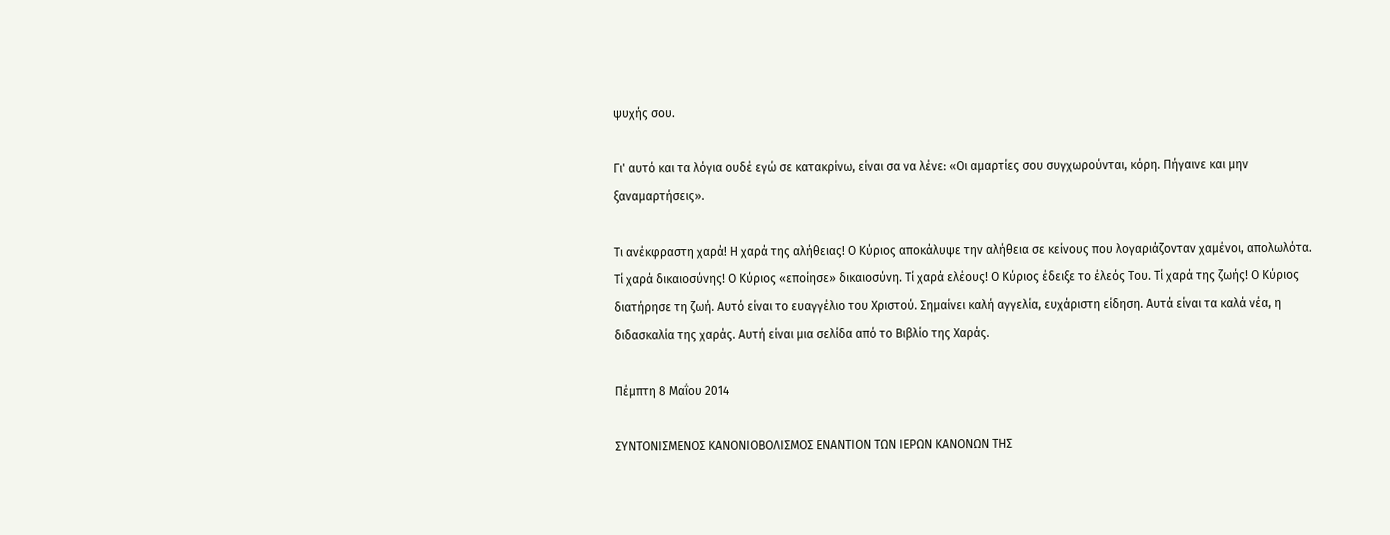ψυχής σου.

Γι' αυτό και τα λόγια ουδέ εγώ σε κατακρίνω, είναι σα να λένε: «Οι αμαρτίες σου συγχωρούνται, κόρη. Πήγαινε και μην ξαναμαρτήσεις».

Τι ανέκφραστη χαρά! Η χαρά της αλήθειας! Ο Κύριος αποκάλυψε την αλήθεια σε κείνους που λογαριάζονταν χαμένοι, απολωλότα. Τί χαρά δικαιοσύνης! Ο Κύριος «εποίησε» δικαιοσύνη. Τί χαρά ελέους! Ο Κύριος έδειξε το έλεός Του. Τί χαρά της ζωής! Ο Κύριος διατήρησε τη ζωή. Αυτό είναι το ευαγγέλιο του Χριστού. Σημαίνει καλή αγγελία, ευχάριστη είδηση. Αυτά είναι τα καλά νέα, η διδασκαλία της χαράς. Αυτή είναι μια σελίδα από το Βιβλίο της Χαράς.

Πέμπτη 8 Μαΐου 2014

ΣΥΝΤΟΝΙΣΜΕΝΟΣ ΚΑΝΟΝΙΟΒΟΛΙΣΜΟΣ ΕΝΑΝΤΙΟΝ ΤΩΝ ΙΕΡΩΝ ΚΑΝΟΝΩΝ ΤΗΣ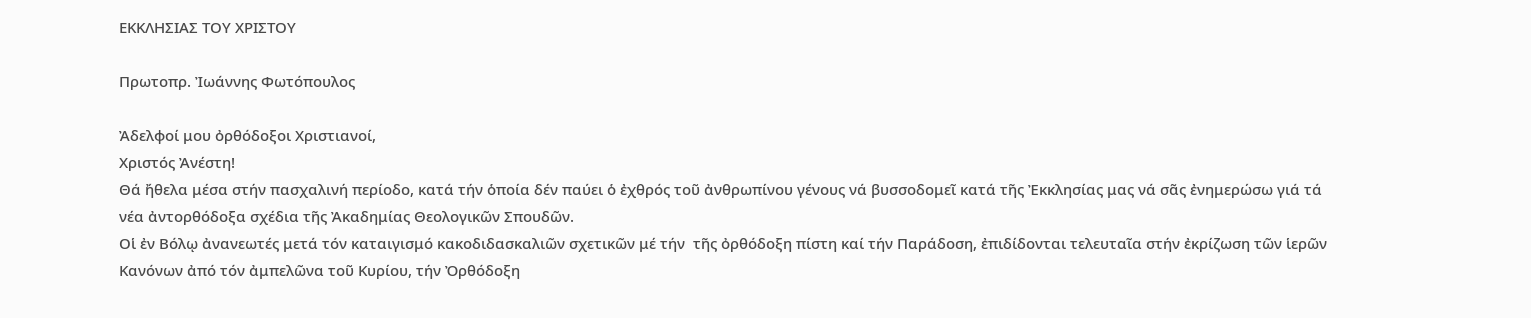ΕΚΚΛΗΣΙΑΣ ΤΟΥ ΧΡΙΣΤΟΥ

Πρωτοπρ. Ἰωάννης Φωτόπουλος

Ἀδελφοί μου ὀρθόδοξοι Χριστιανοί,
Χριστός Ἀνέστη!
Θά ἤθελα μέσα στήν πασχαλινή περίοδο, κατά τήν ὁποία δέν παύει ὁ ἐχθρός τοῦ ἀνθρωπίνου γένους νά βυσσοδομεῖ κατά τῆς Ἐκκλησίας μας νά σᾶς ἐνημερώσω γιά τά νέα ἀντορθόδοξα σχέδια τῆς Ἀκαδημίας Θεολογικῶν Σπουδῶν.
Οἱ ἐν Βόλῳ ἀνανεωτές μετά τόν καταιγισμό κακοδιδασκαλιῶν σχετικῶν μέ τήν  τῆς ὀρθόδοξη πίστη καί τήν Παράδοση, ἐπιδίδονται τελευταῖα στήν ἐκρίζωση τῶν ἱερῶν Κανόνων ἀπό τόν ἀμπελῶνα τοῦ Κυρίου, τήν Ὀρθόδοξη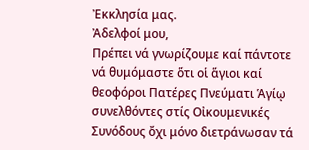Ἐκκλησία μας.
Ἀδελφοί μου,
Πρέπει νά γνωρίζουμε καί πάντοτε νά θυμόμαστε ὅτι οἱ ἅγιοι καί θεοφόροι Πατέρες Πνεύματι Ἁγίῳ συνελθόντες στίς Οἰκουμενικές Συνόδους ὄχι μόνο διετράνωσαν τά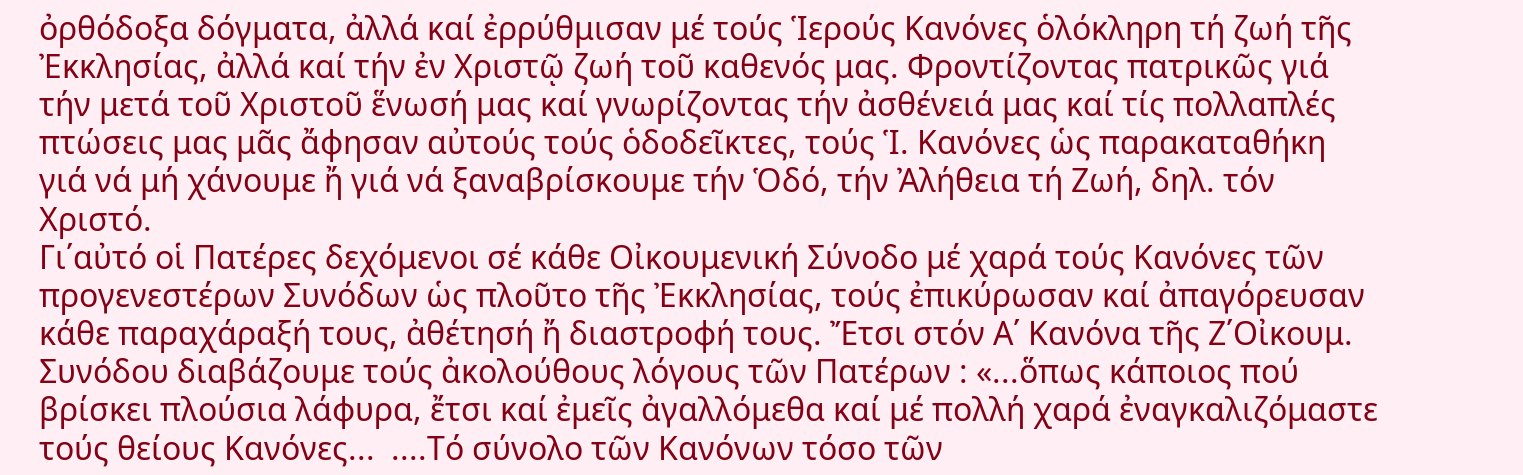ὀρθόδοξα δόγματα, ἀλλά καί ἐρρύθμισαν μέ τούς Ἱερούς Κανόνες ὁλόκληρη τή ζωή τῆς Ἐκκλησίας, ἀλλά καί τήν ἐν Χριστῷ ζωή τοῦ καθενός μας. Φροντίζοντας πατρικῶς γιά τήν μετά τοῦ Χριστοῦ ἕνωσή μας καί γνωρίζοντας τήν ἀσθένειά μας καί τίς πολλαπλές πτώσεις μας μᾶς ἄφησαν αὐτούς τούς ὁδοδεῖκτες, τούς Ἱ. Κανόνες ὡς παρακαταθήκη γιά νά μή χάνουμε ἤ γιά νά ξαναβρίσκουμε τήν Ὁδό, τήν Ἀλήθεια τή Ζωή, δηλ. τόν Χριστό.
Γι΄αὐτό οἱ Πατέρες δεχόμενοι σέ κάθε Οἰκουμενική Σύνοδο μέ χαρά τούς Κανόνες τῶν προγενεστέρων Συνόδων ὡς πλοῦτο τῆς Ἐκκλησίας, τούς ἐπικύρωσαν καί ἀπαγόρευσαν κάθε παραχάραξή τους, ἀθέτησή ἤ διαστροφή τους. Ἔτσι στόν Α΄ Κανόνα τῆς Ζ΄Οἰκουμ. Συνόδου διαβάζουμε τούς ἀκολούθους λόγους τῶν Πατέρων : «...ὅπως κάποιος πού βρίσκει πλούσια λάφυρα, ἔτσι καί ἐμεῖς ἀγαλλόμεθα καί μέ πολλή χαρά ἐναγκαλιζόμαστε τούς θείους Κανόνες...  ....Τό σύνολο τῶν Κανόνων τόσο τῶν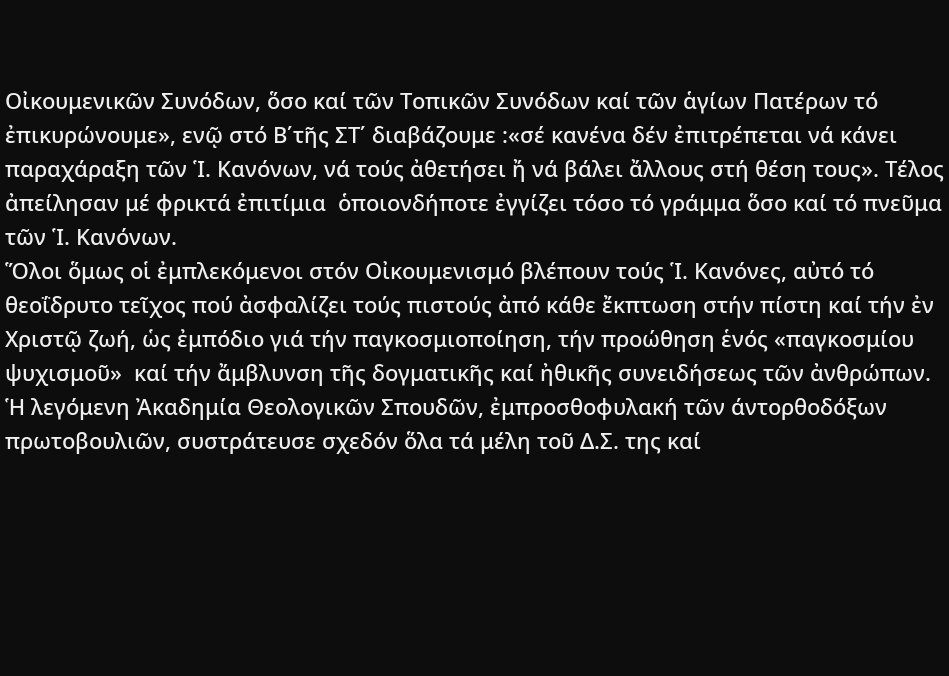Οἰκουμενικῶν Συνόδων, ὅσο καί τῶν Τοπικῶν Συνόδων καί τῶν ἁγίων Πατέρων τό ἐπικυρώνουμε», ενῷ στό Β΄τῆς ΣΤ΄ διαβάζουμε :«σέ κανένα δέν ἐπιτρέπεται νά κάνει παραχάραξη τῶν Ἱ. Κανόνων, νά τούς ἀθετήσει ἤ νά βάλει ἄλλους στή θέση τους». Τέλος ἀπείλησαν μέ φρικτά ἐπιτίμια  ὁποιονδήποτε ἐγγίζει τόσο τό γράμμα ὅσο καί τό πνεῦμα τῶν Ἱ. Κανόνων.
Ὅλοι ὅμως οἱ ἐμπλεκόμενοι στόν Οἰκουμενισμό βλέπουν τούς Ἱ. Κανόνες, αὐτό τό θεοΐδρυτο τεῖχος πού ἀσφαλίζει τούς πιστούς ἀπό κάθε ἔκπτωση στήν πίστη καί τήν ἐν Χριστῷ ζωή, ὡς ἐμπόδιο γιά τήν παγκοσμιοποίηση, τήν προώθηση ἑνός «παγκοσμίου ψυχισμοῦ»  καί τήν ἄμβλυνση τῆς δογματικῆς καί ἠθικῆς συνειδήσεως τῶν ἀνθρώπων.
Ἡ λεγόμενη Ἀκαδημία Θεολογικῶν Σπουδῶν, ἐμπροσθοφυλακή τῶν άντορθοδόξων πρωτοβουλιῶν, συστράτευσε σχεδόν ὅλα τά μέλη τοῦ Δ.Σ. της καί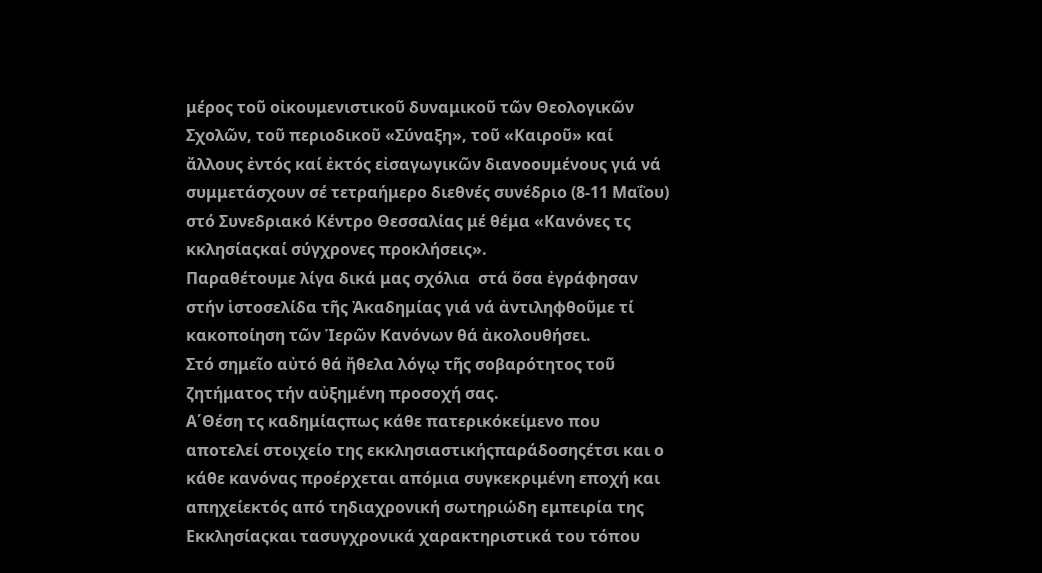μέρος τοῦ οἰκουμενιστικοῦ δυναμικοῦ τῶν Θεολογικῶν Σχολῶν, τοῦ περιοδικοῦ «Σύναξη», τοῦ «Καιροῦ» καί ἄλλους ἐντός καί ἐκτός εἰσαγωγικῶν διανοουμένους γιά νά συμμετάσχουν σέ τετραήμερο διεθνές συνέδριο (8-11 Μαΐου) στό Συνεδριακό Κέντρο Θεσσαλίας μέ θέμα «Κανόνες τς κκλησίαςκαί σύγχρονες προκλήσεις».
Παραθέτουμε λίγα δικά μας σχόλια  στά ὅσα ἐγράφησαν στήν ἱστοσελίδα τῆς Ἀκαδημίας γιά νά ἀντιληφθοῦμε τί κακοποίηση τῶν Ἱερῶν Κανόνων θά ἀκολουθήσει.
Στό σημεῖο αὐτό θά ἤθελα λόγῳ τῆς σοβαρότητος τοῦ ζητήματος τήν αὐξημένη προσοχή σας.
Α΄Θέση τς καδημίαςπως κάθε πατερικόκείμενο που αποτελεί στοιχείο της εκκλησιαστικήςπαράδοσηςέτσι και ο κάθε κανόνας προέρχεται απόμια συγκεκριμένη εποχή και απηχείεκτός από τηδιαχρονική σωτηριώδη εμπειρία της Εκκλησίαςκαι τασυγχρονικά χαρακτηριστικά του τόπου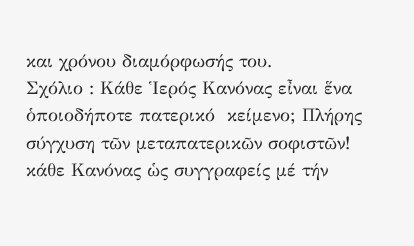και χρόνου διαμόρφωσής του.
Σχόλιο : Κάθε Ἱερός Κανόνας εἶναι ἕνα ὁποιοδήποτε πατερικό  κείμενο; Πλήρης σύγχυση τῶν μεταπατερικῶν σοφιστῶν!   κάθε Κανόνας ὡς συγγραφείς μέ τήν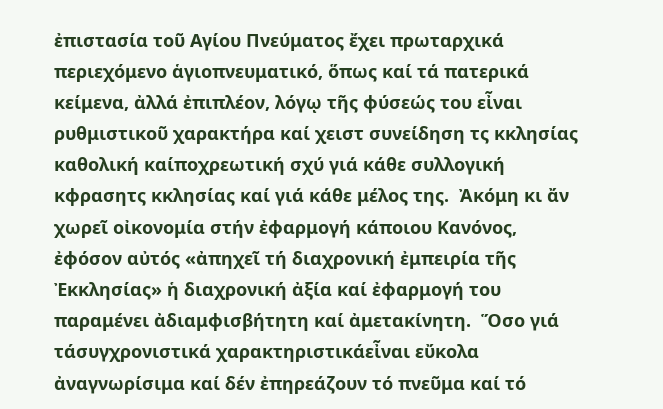ἐπιστασία τοῦ Αγίου Πνεύματος ἔχει πρωταρχικά περιεχόμενο ἁγιοπνευματικό, ὅπως καί τά πατερικά κείμενα, ἀλλά ἐπιπλέον, λόγῳ τῆς φύσεώς του εἶναι ρυθμιστικοῦ χαρακτήρα καί χειστ συνείδηση τς κκλησίας καθολική καίποχρεωτική σχύ γιά κάθε συλλογική κφρασητς κκλησίας καί γιά κάθε μέλος της.  Ἀκόμη κι ἄν χωρεῖ οἰκονομία στήν ἐφαρμογή κάποιου Κανόνος, ἐφόσον αὐτός «ἀπηχεῖ τή διαχρονική ἐμπειρία τῆς Ἐκκλησίας» ἡ διαχρονική ἀξία καί ἐφαρμογή του παραμένει ἀδιαμφισβήτητη καί ἀμετακίνητη.  Ὅσο γιά τάσυγχρονιστικά χαρακτηριστικάεἶναι εὔκολα ἀναγνωρίσιμα καί δέν ἐπηρεάζουν τό πνεῦμα καί τό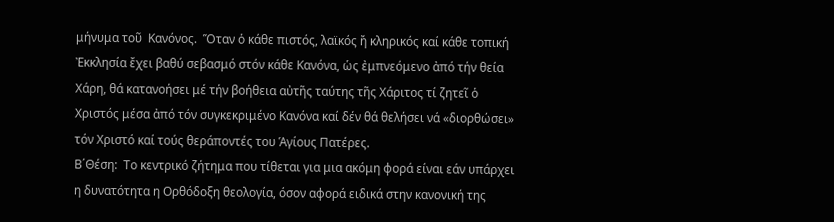μήνυμα τοῦ  Κανόνος.  Ὅταν ὁ κάθε πιστός, λαϊκός ἤ κληρικός καί κάθε τοπική Ἐκκλησία ἔχει βαθύ σεβασμό στόν κάθε Κανόνα, ὡς ἐμπνεόμενο ἀπό τήν θεία Χάρη, θά κατανοήσει μέ τήν βοήθεια αὐτῆς ταύτης τῆς Χάριτος τί ζητεῖ ὁ Χριστός μέσα ἀπό τόν συγκεκριμένο Κανόνα καί δέν θά θελήσει νά «διορθώσει» τόν Χριστό καί τούς θεράποντές του Ἁγίους Πατέρες.
Β΄Θέση:  Το κεντρικό ζήτημα που τίθεται για μια ακόμη φορά είναι εάν υπάρχει η δυνατότητα η Ορθόδοξη θεολογία, όσον αφορά ειδικά στην κανονική της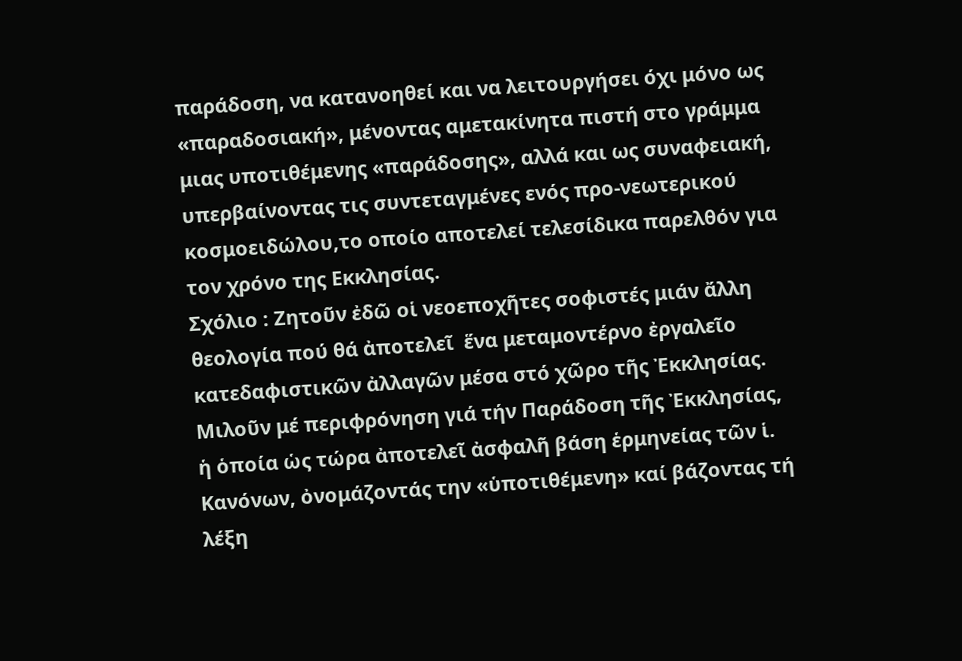παράδοση, να κατανοηθεί και να λειτουργήσει όχι μόνο ως «παραδοσιακή», μένοντας αμετακίνητα πιστή στο γράμμα μιας υποτιθέμενης «παράδοσης», αλλά και ως συναφειακή, υπερβαίνοντας τις συντεταγμένες ενός προ-νεωτερικού κοσμοειδώλου,το οποίο αποτελεί τελεσίδικα παρελθόν για τον χρόνο της Εκκλησίας.
Σχόλιο : Ζητοῦν ἐδῶ οἱ νεοεποχῆτες σοφιστές μιάν ἄλλη θεολογία πού θά ἀποτελεῖ  ἕνα μεταμοντέρνο ἐργαλεῖο κατεδαφιστικῶν ἀλλαγῶν μέσα στό χῶρο τῆς Ἐκκλησίας. Μιλοῦν μέ περιφρόνηση γιά τήν Παράδοση τῆς Ἐκκλησίας, ἡ ὁποία ὡς τώρα ἀποτελεῖ ἀσφαλῆ βάση ἑρμηνείας τῶν ἱ. Κανόνων, ὀνομάζοντάς την «ὑποτιθέμενη» καί βάζοντας τή λέξη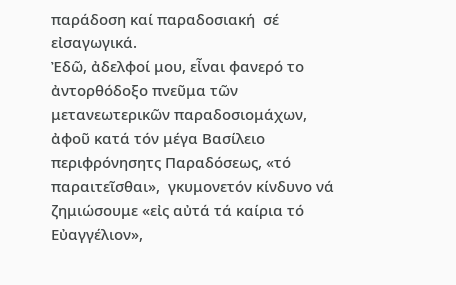παράδοση καί παραδοσιακή  σέ εἰσαγωγικά.
Ἐδῶ, ἀδελφοί μου, εἶναι φανερό το ἀντορθόδοξο πνεῦμα τῶν μετανεωτερικῶν παραδοσιομάχων, ἀφοῦ κατά τόν μέγα Βασίλειο  περιφρόνησητς Παραδόσεως, «τό παραιτεῖσθαι»,  γκυμονετόν κίνδυνο νά ζημιώσουμε «εἰς αὐτά τά καίρια τό Εὐαγγέλιον»,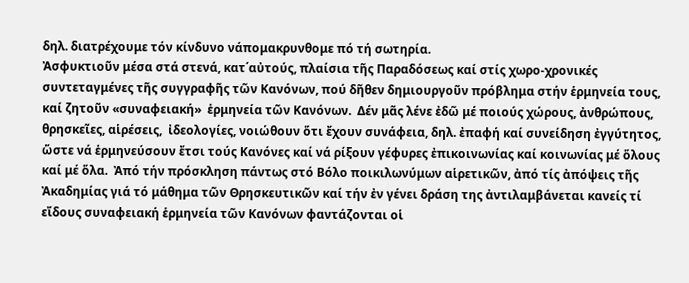δηλ. διατρέχουμε τόν κίνδυνο νάπομακρυνθομε πό τή σωτηρία.
Ἀσφυκτιοῦν μέσα στά στενά, κατ΄αὐτούς, πλαίσια τῆς Παραδόσεως καί στίς χωρο-χρονικές συντεταγμένες τῆς συγγραφῆς τῶν Κανόνων, πού δῆθεν δημιουργοῦν πρόβλημα στήν ἑρμηνεία τους, καί ζητοῦν «συναφειακή»  ἑρμηνεία τῶν Κανόνων.  Δέν μᾶς λένε ἐδῶ μέ ποιούς χώρους, ἀνθρώπους, θρησκεῖες, αἱρέσεις,  ἰδεολογίες, νοιώθουν ὅτι ἔχουν συνάφεια, δηλ. ἐπαφή καί συνείδηση ἐγγύτητος, ὥστε νά ἑρμηνεύσουν ἔτσι τούς Κανόνες καί νά ρίξουν γέφυρες ἐπικοινωνίας καί κοινωνίας μέ ὅλους καί μέ ὅλα.  Ἀπό τήν πρόσκληση πάντως στό Βόλο ποικιλωνύμων αἱρετικῶν, ἀπό τίς ἀπόψεις τῆς Ἀκαδημίας γιά τό μάθημα τῶν Θρησκευτικῶν καί τήν ἐν γένει δράση της ἀντιλαμβάνεται κανείς τί εἴδους συναφειακή ἑρμηνεία τῶν Κανόνων φαντάζονται οἱ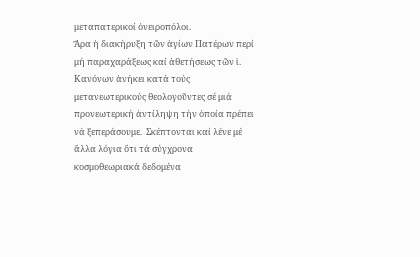μεταπατερικοί ὀνειροπόλοι.
Ἄρα ἡ διακήρυξη τῶν ἁγίων Πατέρων περί μή παραχαράξεως καί ἀθετήσεως τῶν ἱ. Κανόνων ἀνήκει κατά τούς μετανεωτερικούς θεολογοῦντες σέ μιά προνεωτερική ἀντίληψη τήν ὁποία πρέπει νά ξεπεράσουμε.  Σκέπτονται καί λένε μέ ἄλλα λόγια ὅτι τά σύγχρονα κοσμοθεωριακά δεδομένα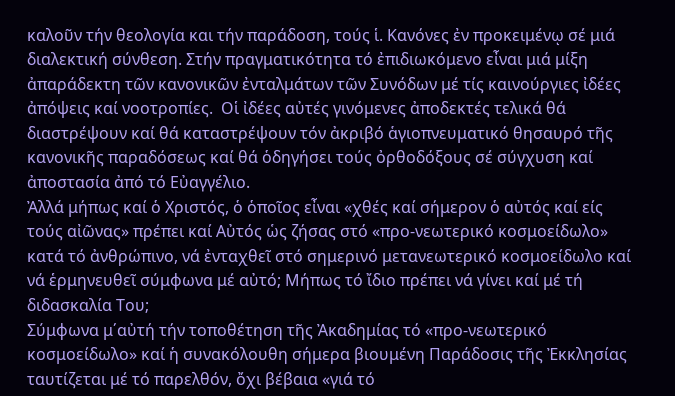καλοῦν τήν θεολογία και τήν παράδοση, τούς ἱ. Κανόνες ἐν προκειμένῳ σέ μιά  διαλεκτική σύνθεση. Στήν πραγματικότητα τό ἐπιδιωκόμενο εἶναι μιά μίξη ἀπαράδεκτη τῶν κανονικῶν ἐνταλμάτων τῶν Συνόδων μέ τίς καινούργιες ἰδέες ἀπόψεις καί νοοτροπίες.  Οἱ ἰδέες αὐτές γινόμενες ἀποδεκτές τελικά θά διαστρέψουν καί θά καταστρέψουν τόν ἀκριβό ἁγιοπνευματικό θησαυρό τῆς κανονικῆς παραδόσεως καί θά ὁδηγήσει τούς ὀρθοδόξους σέ σύγχυση καί ἀποστασία ἀπό τό Εὐαγγέλιο.
Ἀλλά μήπως καί ὁ Χριστός, ὁ ὁποῖος εἶναι «χθές καί σήμερον ὁ αὐτός καί είς τούς αἰῶνας» πρέπει καί Αὐτός ὡς ζήσας στό «προ-νεωτερικό κοσμοείδωλο» κατά τό ἀνθρώπινο, νά ἐνταχθεῖ στό σημερινό μετανεωτερικό κοσμοείδωλο καί νά ἑρμηνευθεῖ σύμφωνα μέ αὐτό; Μήπως τό ἴδιο πρέπει νά γίνει καί μέ τή διδασκαλία Του;
Σύμφωνα μ΄αὐτή τήν τοποθέτηση τῆς Ἀκαδημίας τό «προ-νεωτερικό κοσμοείδωλο» καί ἡ συνακόλουθη σήμερα βιουμένη Παράδοσις τῆς Ἐκκλησίας ταυτίζεται μέ τό παρελθόν, ὄχι βέβαια «γιά τό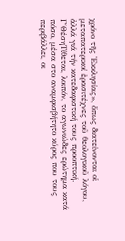χρόνο τῆς Ἐκκλησίας», ὅπως διατείνονται οἱ μεταπατερικοί ἐρασιτέχνες τοῦ θεολογικοῦ λόγου, ἀλλά γιά τήν κατεδαφιστική τους προοπτική.
Γ΄ΘέσηΤίθεται, λοιπόν, το αγωνιώδες ερώτημα κατά πόσο, μέσα στο αναμφισβήτητο κύρος που τους περιβάλλει, οι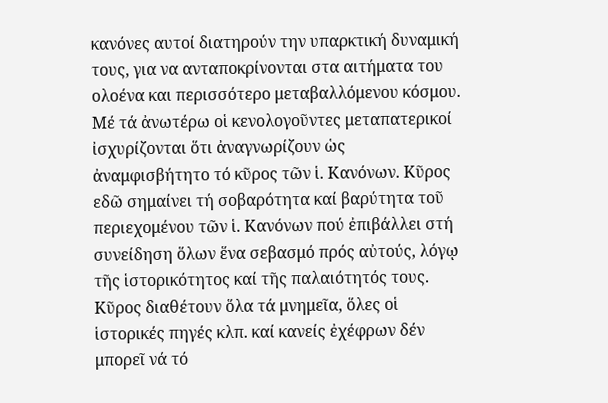κανόνες αυτοί διατηρούν την υπαρκτική δυναμική τους, για να ανταποκρίνονται στα αιτήματα του ολοένα και περισσότερο μεταβαλλόμενου κόσμου.
Μέ τά ἀνωτέρω οἱ κενολογοῦντες μεταπατερικοί ἰσχυρίζονται ὅτι ἀναγνωρίζουν ὡς ἀναμφισβήτητο τό κῦρος τῶν ἱ. Κανόνων. Κῦρος εδῶ σημαίνει τή σοβαρότητα καί βαρύτητα τοῦ  περιεχομένου τῶν ἱ. Κανόνων πού ἐπιβάλλει στή συνείδηση ὅλων ἕνα σεβασμό πρός αὐτούς, λόγῳ τῆς ἱστορικότητος καί τῆς παλαιότητός τους.
Κῦρος διαθέτουν ὅλα τά μνημεῖα, ὅλες οἱ ἱστορικές πηγές κλπ. καί κανείς ἐχέφρων δέν μπορεῖ νά τό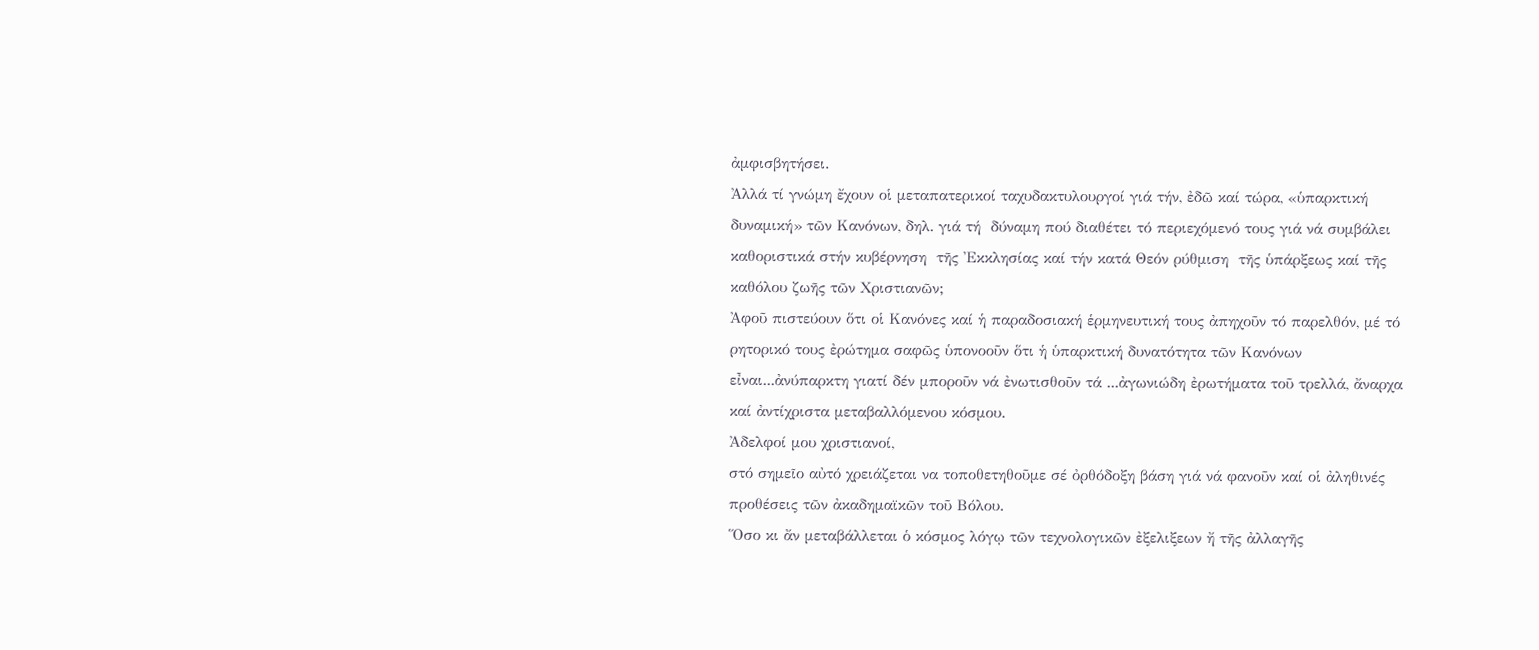ἀμφισβητήσει.
Ἀλλά τί γνώμη ἔχουν οἱ μεταπατερικοί ταχυδακτυλουργοί γιά τήν, ἐδῶ καί τώρα, «ὑπαρκτική δυναμική» τῶν Κανόνων, δηλ. γιά τή  δύναμη πού διαθέτει τό περιεχόμενό τους γιά νά συμβάλει καθοριστικά στήν κυβέρνηση  τῆς Ἐκκλησίας καί τήν κατά Θεόν ρύθμιση  τῆς ὑπάρξεως καί τῆς καθόλου ζωῆς τῶν Χριστιανῶν;
Ἀφοῦ πιστεύουν ὅτι οἱ Κανόνες καί ἡ παραδοσιακή ἑρμηνευτική τους ἀπηχοῦν τό παρελθόν, μέ τό ρητορικό τους ἐρώτημα σαφῶς ὑπονοοῦν ὅτι ἡ ὑπαρκτική δυνατότητα τῶν Κανόνων εἶναι...ἀνύπαρκτη γιατί δέν μποροῦν νά ἐνωτισθοῦν τά ...ἀγωνιώδη ἐρωτήματα τοῦ τρελλά, ἄναρχα καί ἀντίχριστα μεταβαλλόμενου κόσμου.
Ἀδελφοί μου χριστιανοί,
στό σημεῖο αὐτό χρειάζεται να τοποθετηθοῦμε σέ ὀρθόδοξη βάση γιά νά φανοῦν καί οἱ ἀληθινές προθέσεις τῶν ἀκαδημαϊκῶν τοῦ Βόλου.
Ὅσο κι ἄν μεταβάλλεται ὁ κόσμος λόγῳ τῶν τεχνολογικῶν ἐξελιξεων ἤ τῆς ἀλλαγῆς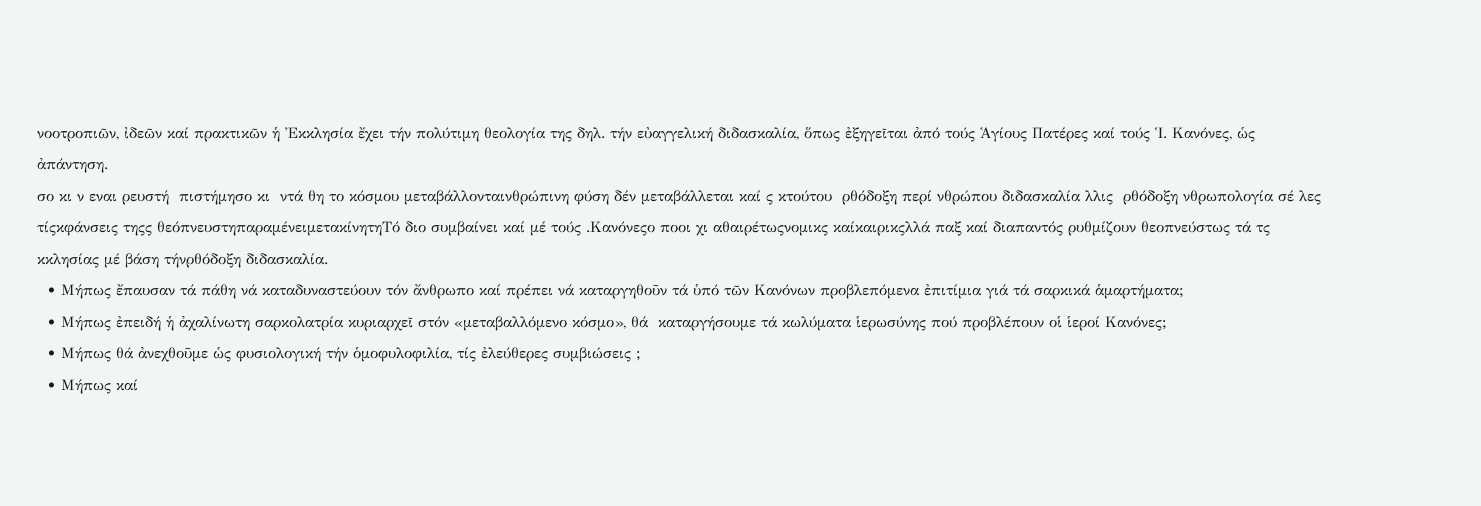νοοτροπιῶν, ἰδεῶν καί πρακτικῶν ἡ Ἐκκλησία ἔχει τήν πολύτιμη θεολογία της δηλ. τήν εὐαγγελική διδασκαλία, ὅπως ἐξηγεῖται ἀπό τούς Ἁγίους Πατέρες καί τούς Ἱ. Κανόνες, ὡς ἀπάντηση.
σο κι ν εναι ρευστή  πιστήμησο κι  ντά θη το κόσμου μεταβάλλονταινθρώπινη φύση δέν μεταβάλλεται καί ς κτούτου  ρθόδοξη περί νθρώπου διδασκαλία λλις  ρθόδοξη νθρωπολογία σέ λες τίςκφάνσεις τηςς θεόπνευστηπαραμένειμετακίνητηΤό διο συμβαίνει καί μέ τούς .Κανόνεςο ποοι χι αθαιρέτωςνομικς καίκαιρικςλλά παξ καί διαπαντός ρυθμίζουν θεοπνεύστως τά τς κκλησίας μέ βάση τήνρθόδοξη διδασκαλία.
  • Μήπως ἔπαυσαν τά πάθη νά καταδυναστεύουν τόν ἄνθρωπο καί πρέπει νά καταργηθοῦν τά ὑπό τῶν Κανόνων προβλεπόμενα ἐπιτίμια γιά τά σαρκικά ἁμαρτήματα;
  • Μήπως ἐπειδή ἡ ἀχαλίνωτη σαρκολατρία κυριαρχεῖ στόν «μεταβαλλόμενο κόσμο», θά  καταργήσουμε τά κωλύματα ἱερωσύνης πού προβλέπουν οἱ ἱεροί Κανόνες;
  • Μήπως θά ἀνεχθοῦμε ὡς φυσιολογική τήν ὁμοφυλοφιλία, τίς ἐλεύθερες συμβιώσεις ;
  • Μήπως καί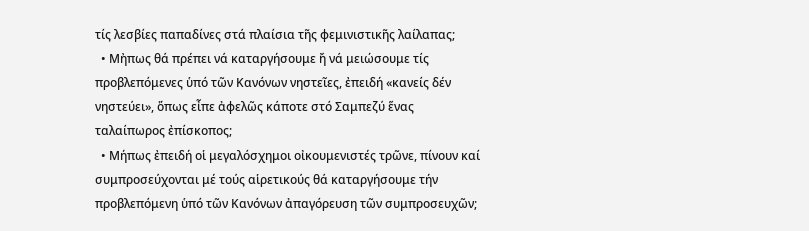τίς λεσβίες παπαδίνες στά πλαίσια τῆς φεμινιστικῆς λαίλαπας;
  • Μἠπως θά πρέπει νά καταργήσουμε ἤ νά μειώσουμε τίς προβλεπόμενες ὑπό τῶν Κανόνων νηστεῖες, ἐπειδή «κανείς δέν νηστεύει», ὅπως εἶπε ἀφελῶς κάποτε στό Σαμπεζύ ἕνας ταλαίπωρος ἐπίσκοπος;
  • Μήπως ἐπειδή οἱ μεγαλόσχημοι οἰκουμενιστές τρῶνε, πίνουν καί συμπροσεύχονται μέ τούς αἱρετικούς θά καταργήσουμε τήν προβλεπόμενη ὑπό τῶν Κανόνων ἀπαγόρευση τῶν συμπροσευχῶν;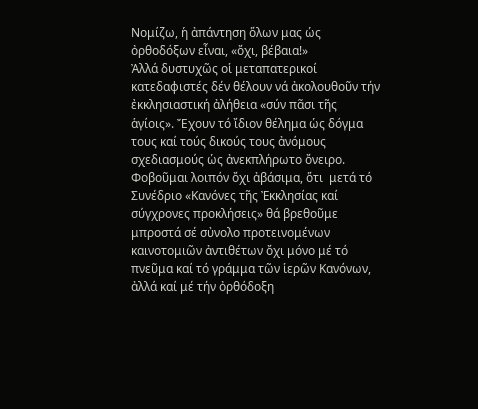Νομίζω, ἡ ἀπάντηση ὅλων μας ὡς ὀρθοδόξων εἶναι, «ὄχι, βέβαια!»
Ἀλλά δυστυχῶς οἱ μεταπατερικοί κατεδαφιστές δέν θέλουν νά ἀκολουθοῦν τήν ἐκκλησιαστική ἀλήθεια «σύν πᾶσι τῆς ἁγίοις». Ἔχουν τό ἴδιον θέλημα ὡς δόγμα τους καί τούς δικούς τους ἀνόμους σχεδιασμούς ὡς ἀνεκπλήρωτο ὄνειρο.  Φοβοῦμαι λοιπόν ὄχι ἀβάσιμα, ὅτι  μετά τό Συνέδριο «Κανόνες τῆς Ἐκκλησίας καί σύγχρονες προκλήσεις» θά βρεθοῦμε μπροστά σέ σὐνολο προτεινομένων καινοτομιῶν ἀντιθέτων ὄχι μόνο μέ τό πνεῦμα καί τό γράμμα τῶν ἱερῶν Κανόνων, ἀλλά καί μέ τήν ὀρθόδοξη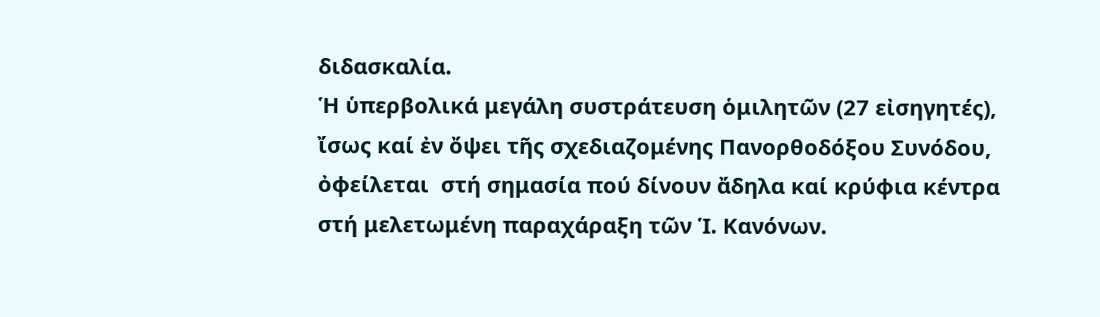διδασκαλία.
Ἡ ὑπερβολικά μεγάλη συστράτευση ὁμιλητῶν (27 εἰσηγητές), ἴσως καί ἐν ὄψει τῆς σχεδιαζομένης Πανορθοδόξου Συνόδου, ὀφείλεται  στή σημασία πού δίνουν ἄδηλα καί κρύφια κέντρα στή μελετωμένη παραχάραξη τῶν Ἱ. Κανόνων.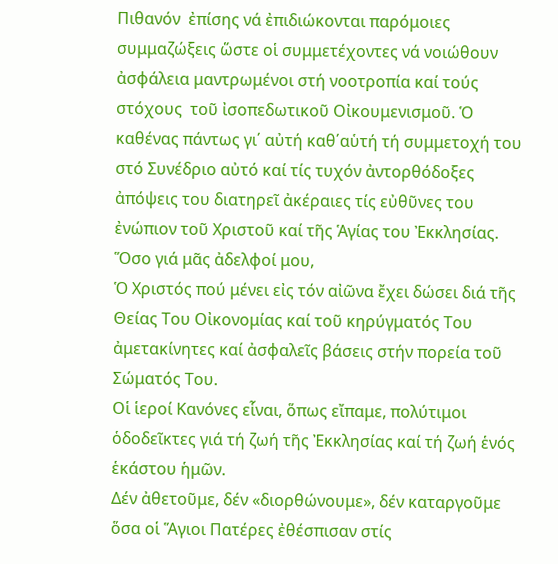Πιθανόν  ἐπίσης νά ἐπιδιώκονται παρόμοιες συμμαζώξεις ὥστε οἱ συμμετέχοντες νά νοιώθουν ἀσφάλεια μαντρωμένοι στή νοοτροπία καί τούς στόχους  τοῦ ἰσοπεδωτικοῦ Οἰκουμενισμοῦ. Ὁ καθένας πάντως γι΄ αὐτή καθ΄αὑτή τή συμμετοχή του στό Συνέδριο αὐτό καί τίς τυχόν ἀντορθόδοξες ἀπόψεις του διατηρεῖ ἀκέραιες τίς εὐθῦνες του ἐνώπιον τοῦ Χριστοῦ καί τῆς Ἁγίας του Ἐκκλησίας.
Ὅσο γιά μᾶς ἀδελφοί μου,
Ὁ Χριστός πού μένει εἰς τόν αἰῶνα ἔχει δώσει διά τῆς Θείας Του Οἰκονομίας καί τοῦ κηρύγματός Του ἀμετακίνητες καί ἀσφαλεῖς βάσεις στήν πορεία τοῦ Σώματός Του.
Οἱ ἱεροί Κανόνες εἷναι, ὅπως εἴπαμε, πολύτιμοι ὁδοδεῖκτες γιά τή ζωή τῆς Ἐκκλησίας καί τή ζωή ἑνός ἑκάστου ἡμῶν.
Δέν ἀθετοῦμε, δέν «διορθώνουμε», δέν καταργοῦμε ὅσα οἱ Ἅγιοι Πατέρες ἐθέσπισαν στίς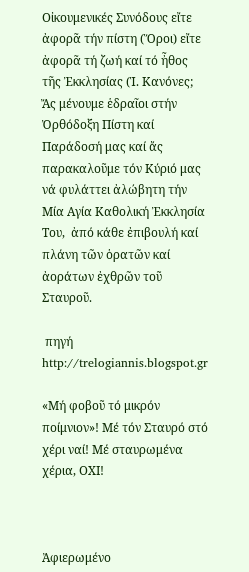Οἰκουμενικές Συνόδους εἴτε ἀφορᾶ τήν πίστη (Ὅροι) εἴτε ἀφορᾶ τή ζωή καί τό ἦθος τῆς Ἐκκλησίας (Ἱ. Κανόνες;
Ἄς μένουμε ἑδραῖοι στήν Ὀρθόδοξη Πίστη καί Παράδοσή μας καί ἄς παρακαλοῦμε τόν Κύριό μας νά φυλάττει ἀλώβητη τήν Μία Αγία Καθολική Ἐκκλησία Του,  ἀπό κάθε ἐπιβουλή καί πλάνη τῶν ὁρατῶν καί ἀοράτων ἐχθρῶν τοῦ Σταυροῦ.

 πηγή
http://trelogiannis.blogspot.gr

«Μή φοβοῦ τό μικρόν ποίμνιον»! Μέ τόν Σταυρό στό χέρι ναί! Μέ σταυρωμένα χέρια, ΟΧΙ!



Ἀφιερωμένο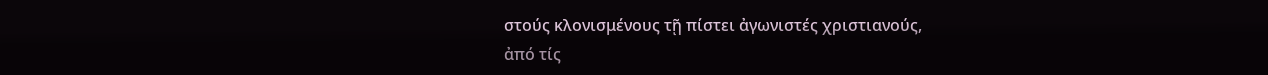στούς κλονισμένους τῇ πίστει ἀγωνιστές χριστιανούς,
ἀπό τίς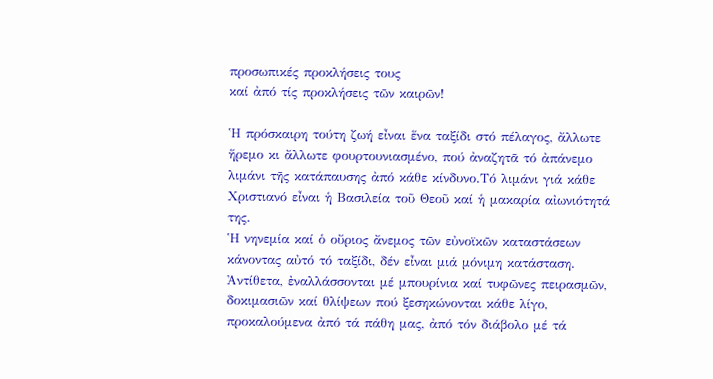προσωπικές προκλήσεις τους
καί ἀπό τίς προκλήσεις τῶν καιρῶν!

Ἡ πρόσκαιρη τούτη ζωή εἶναι ἕνα ταξίδι στό πέλαγος, ἄλλωτε ἥρεμο κι ἄλλωτε φουρτουνιασμένο, πού ἀναζητᾶ τό ἀπάνεμο λιμάνι τῆς κατάπαυσης ἀπό κάθε κίνδυνο.Τό λιμάνι γιά κάθε Χριστιανό εἶναι ἡ Βασιλεία τοῦ Θεοῦ καί ἡ μακαρία αἰωνιότητά της.
Ἡ νηνεμία καί ὁ οὔριος ἄνεμος τῶν εὐνοϊκῶν καταστάσεων κάνοντας αὐτό τό ταξίδι, δέν εἶναι μιά μόνιμη κατάσταση. Ἀντίθετα, ἐναλλάσσονται μέ μπουρίνια καί τυφῶνες πειρασμῶν, δοκιμασιῶν καί θλίψεων πού ξεσηκώνονται κάθε λίγο, προκαλούμενα ἀπό τά πάθη μας, ἀπό τόν διάβολο μέ τά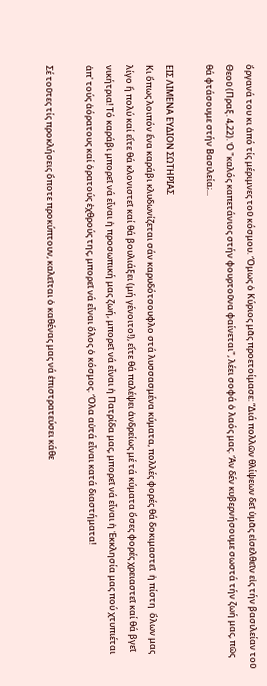ὄργανά του κι ἀπό τίς μέριμνες τοῦ κόσμου. Ὅμως ὁ Κύριος μᾶς προετοίμασε: “Διά πολλῶν θλίψεων δεῖ ὑμᾶς εἰσελθεῖν εἰς τήν βασιλείαν τοῦ Θεοῦ (Πραξ. 4,22). Ὁ "καλός καπετάνιος στήν φουρτοῦνα φαίνεται", λέει σοφά ὁ λαός μας. Ἄν δέν κυβερνήσουμε σωστά τήν ζωή μας, πῶς θά φτάσουμε στήν Βασιλεία;...

ΕΙΣ ΛΙΜΕΝΑ ΕΥΔΙΟΝ ΣΩΤΗΡΙΑΣ
Κι ὅπως λοιπόν ἕνα καράβι κλυδωνίζεται σάν καρυδότσουφλο στά λυσσασμένα κύματα, πολλές φορές θά δοκιμαστεῖ  ἡ πίστη  ὅλων μας λίγο ἤ πολύ καί εἴτε θά κλονιστεῖ καί θά βουλιάξει (μή γένοιτο!), εἴτε θά παλέψει ἀνδρείως μέ τά κύματα ὅσες φορές χρειαστεῖ καί θά βγεῖ νικήτρια! Τό καράβι μπορεῖ νά εἶναι ἡ προσωπική μας ζωή, μπορεῖ νά εἶναι ἡ Πατρίδα μας, μπορεῖ νά εἶναι ἡ Ἐκκλησία μας πού χτυπιέται ἀπ' τούς ἀόρατους καί ὁρατούς ἐχθρούς της, μπορεῖ νά εἶναι ὅλος ὁ κόσμος. Ὅλα αὐτά εἶναι κατά διαστήματα!

Σέ τοῦτες τίς προκλήσεις ὅποτε προκύπτουν, καλεῖται ὁ καθένας μας νά ἐπιστρατεύσει κάθε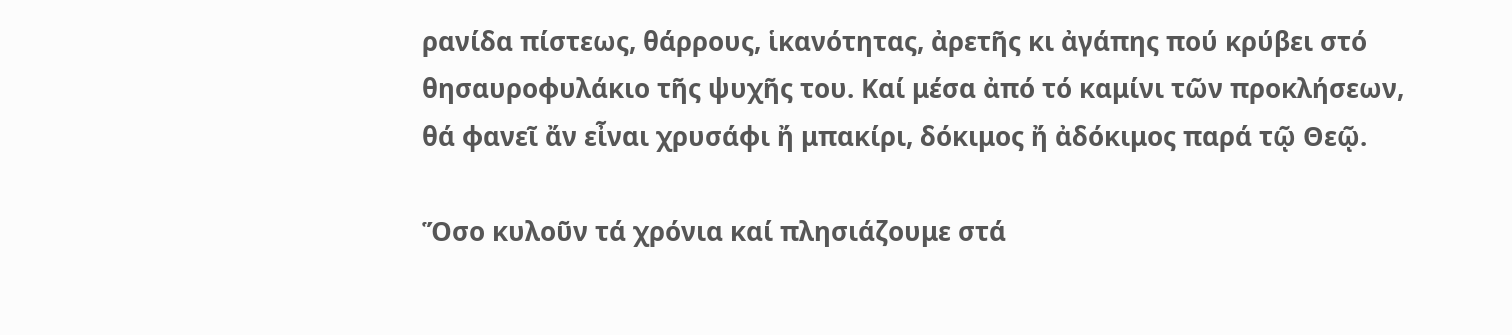ρανίδα πίστεως, θάρρους, ἱκανότητας, ἀρετῆς κι ἀγάπης πού κρύβει στό θησαυροφυλάκιο τῆς ψυχῆς του. Καί μέσα ἀπό τό καμίνι τῶν προκλήσεων, θά φανεῖ ἄν εἶναι χρυσάφι ἤ μπακίρι, δόκιμος ἤ ἀδόκιμος παρά τῷ Θεῷ.

Ὅσο κυλοῦν τά χρόνια καί πλησιάζουμε στά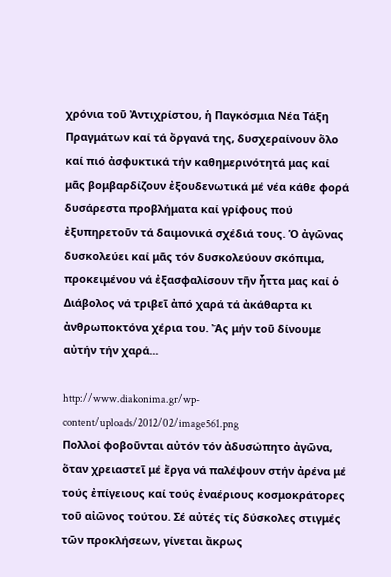χρόνια τοῦ Ἀντιχρίστου, ἡ Παγκόσμια Νέα Τάξη Πραγμάτων καί τά ὄργανά της, δυσχεραίνουν ὅλο καί πιό ἀσφυκτικά τήν καθημερινότητά μας καί μᾶς βομβαρδίζουν ἐξουδενωτικά μέ νέα κάθε φορά δυσάρεστα προβλήματα καί γρίφους πού ἐξυπηρετοῦν τά δαιμονικά σχέδιά τους. Ὁ ἀγῶνας δυσκολεύει καί μᾶς τόν δυσκολεύουν σκόπιμα, προκειμένου νά ἐξασφαλίσουν τῆν ἧττα μας καί ὁ Διάβολος νά τριβεῖ ἀπό χαρά τά ἀκάθαρτα κι ἀνθρωποκτόνα χέρια του. Ἄς μήν τοῦ δίνουμε αὐτήν τήν χαρά...

http://www.diakonima.gr/wp-content/uploads/2012/02/image561.png
Πολλοί φοβοῦνται αὐτόν τόν ἀδυσώπητο ἀγῶνα, ὅταν χρειαστεῖ μέ ἔργα νά παλέψουν στήν ἀρένα μέ τούς ἐπίγειους καί τούς ἐναέριους κοσμοκράτορες τοῦ αἰῶνος τούτου. Σέ αὐτές τίς δύσκολες στιγμές τῶν προκλήσεων, γίνεται ἄκρως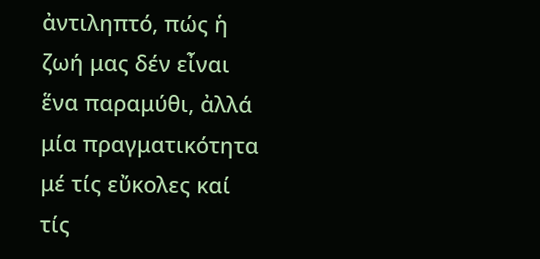ἀντιληπτό, πώς ἡ ζωή μας δέν εἶναι ἕνα παραμύθι, ἀλλά μία πραγματικότητα μέ τίς εὔκολες καί τίς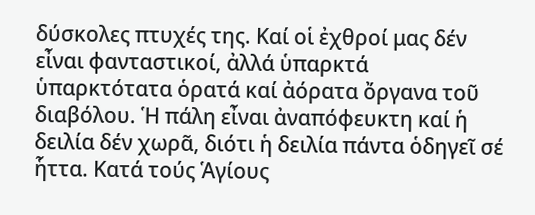δύσκολες πτυχές της. Καί οἱ ἐχθροί μας δέν εἶναι φανταστικοί, ἀλλά ὑπαρκτά ὑπαρκτότατα ὁρατά καί ἀόρατα ὄργανα τοῦ διαβόλου. Ἡ πάλη εἶναι ἀναπόφευκτη καί ἡ δειλία δέν χωρᾶ, διότι ἡ δειλία πάντα ὁδηγεῖ σέ ἧττα. Κατά τούς Ἁγίους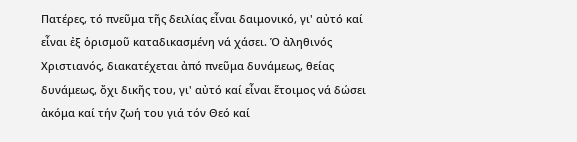Πατέρες, τό πνεῦμα τῆς δειλίας εἶναι δαιμονικό, γι' αὐτό καί εἶναι ἐξ ὁρισμοῦ καταδικασμένη νά χάσει. Ὁ ἀληθινός Χριστιανός, διακατέχεται ἀπό πνεῦμα δυνάμεως, θείας δυνάμεως, ὄχι δικῆς του, γι' αὐτό καί εἶναι ἕτοιμος νά δώσει ἀκόμα καί τήν ζωή του γιά τόν Θεό καί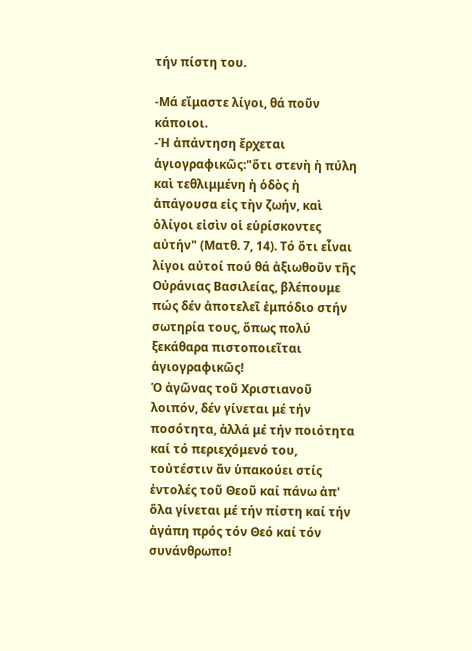τήν πίστη του.

-Μά εἴμαστε λίγοι, θά ποῦν κάποιοι.
-Ἡ ἀπάντηση ἔρχεται ἁγιογραφικῶς:"ὅτι στενὴ ἡ πύλη καὶ τεθλιμμένη ἡ ὁδὸς ἡ ἀπάγουσα εἰς τὴν ζωήν, καὶ ὀλίγοι εἰσὶν οἱ εὑρίσκοντες αὐτήν" (Ματθ. 7, 14). Τό ὅτι εἶναι λίγοι αὐτοί πού θά ἀξιωθοῦν τῆς Οὐράνιας Βασιλείας, βλέπουμε πώς δέν ἀποτελεῖ ἐμπόδιο στήν σωτηρία τους, ὅπως πολύ ξεκάθαρα πιστοποιεῖται ἁγιογραφικῶς!
Ὁ ἀγῶνας τοῦ Χριστιανοῦ λοιπόν, δέν γίνεται μέ τήν ποσότητα, ἀλλά μέ τήν ποιότητα καί τό περιεχόμενό του, τοὐτέστιν ἄν ὑπακούει στίς ἐντολές τοῦ Θεοῦ καί πάνω ἀπ' ὅλα γίνεται μέ τήν πίστη καί τήν ἀγάπη πρός τόν Θεό καί τόν συνάνθρωπο!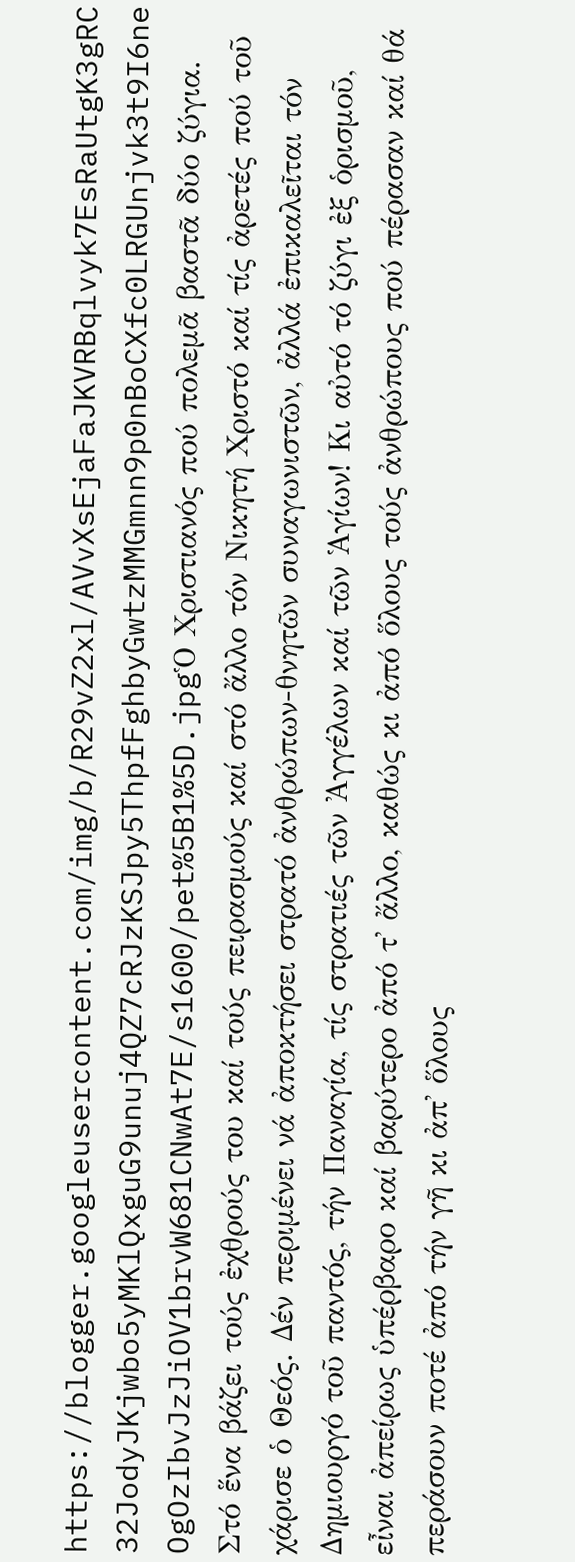https://blogger.googleusercontent.com/img/b/R29vZ2xl/AVvXsEjaFaJKVRBqlvyk7EsRaUtgK3gRC32JodyJKjwbo5yMKlQxguG9unuj4QZ7cRJzKSJpy5ThpfFghbyGwtzMMGmnn9p0nBoCXfc0LRGUnjvk3t9I6neOgOzIbvJzJiOV1brvW681CNwAt7E/s1600/pet%5B1%5D.jpgὉ Χριστιανός πού πολεμᾶ βαστᾶ δύο ζύγια. Στό ἕνα βάζει τούς ἐχθρούς του καί τούς πειρασμούς καί στό ἄλλο τόν Νικητή Χριστό καί τίς ἀρετές πού τοῦ χάρισε ὁ Θεός. Δέν περιμένει νά ἀποκτήσει στρατό ἀνθρώπων-θνητῶν συναγωνιστῶν, ἀλλά ἐπικαλεῖται τόν Δημιουργό τοῦ παντός, τήν Παναγία, τίς στρατιές τῶν Ἀγγέλων καί τῶν Ἁγίων! Κι αὐτό τό ζύγι ἐξ ὁρισμοῦ, εἶναι ἀπείρως ὑπέρβαρο καί βαρύτερο ἀπό τ' ἄλλο, καθώς κι ἀπό ὅλους τούς ἀνθρώπους πού πέρασαν καί θά περάσουν ποτέ ἀπό τήν γῆ κι ἀπ' ὅλους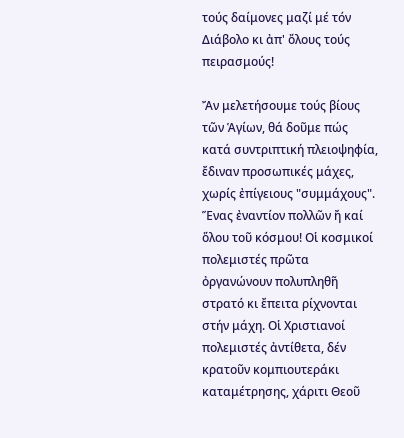τούς δαίμονες μαζί μέ τόν Διάβολο κι ἀπ' ὄλους τούς πειρασμούς!

Ἄν μελετήσουμε τούς βίους τῶν Ἁγίων, θά δοῦμε πώς κατά συντριπτική πλειοψηφία, ἔδιναν προσωπικές μάχες, χωρίς ἐπίγειους "συμμάχους". Ἕνας ἐναντίον πολλῶν ἤ καί ὅλου τοῦ κόσμου! Οἱ κοσμικοί πολεμιστές πρῶτα ὀργανώνουν πολυπληθῆ στρατό κι ἔπειτα ρίχνονται στήν μάχη. Οἱ Χριστιανοί πολεμιστές ἀντίθετα, δέν κρατοῦν κομπιουτεράκι καταμέτρησης, χάριτι Θεοῦ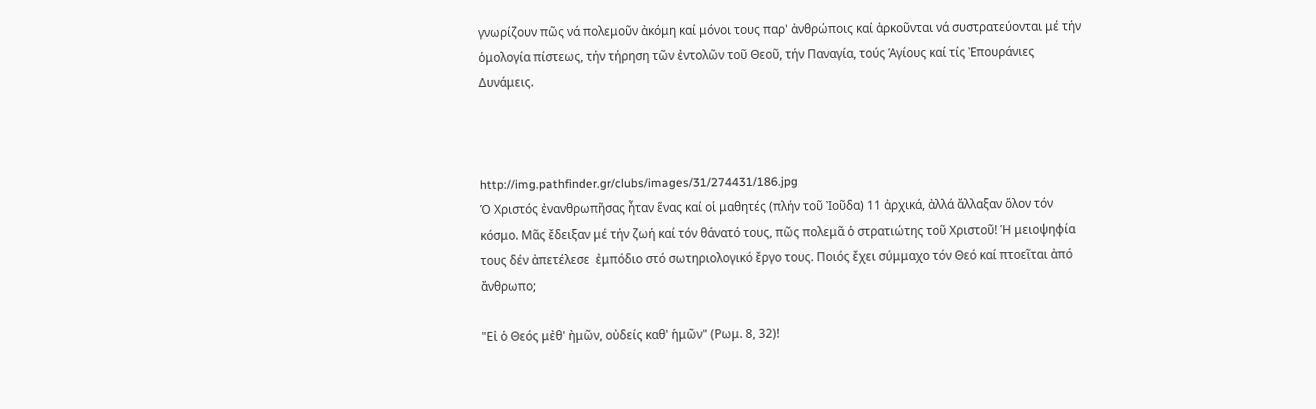γνωρίζουν πῶς νά πολεμοῦν ἀκόμη καί μόνοι τους παρ' ἀνθρώποις καί ἀρκοῦνται νά συστρατεύονται μέ τήν ὁμολογία πίστεως, τήν τήρηση τῶν ἐντολῶν τοῦ Θεοῦ, τήν Παναγία, τούς Ἁγίους καί τίς Ἐπουράνιες Δυνάμεις.



http://img.pathfinder.gr/clubs/images/31/274431/186.jpg
Ὁ Χριστός ἐνανθρωπῆσας ἦταν ἕνας καί οἱ μαθητές (πλήν τοῦ Ἰοῦδα) 11 ἀρχικά, ἀλλά ἄλλαξαν ὅλον τόν κόσμο. Μᾶς ἔδειξαν μέ τήν ζωή καί τόν θάνατό τους, πῶς πολεμᾶ ὁ στρατιώτης τοῦ Χριστοῦ! Ἡ μειοψηφία τους δέν ἀπετέλεσε  ἐμπόδιο στό σωτηριολογικό ἔργο τους. Ποιός ἔχει σύμμαχο τόν Θεό καί πτοεῖται ἀπό ἄνθρωπο;

"Εἰ ὁ Θεός μἐθ' ἠμῶν, οὐδείς καθ' ἡμῶν" (Ρωμ. 8, 32)!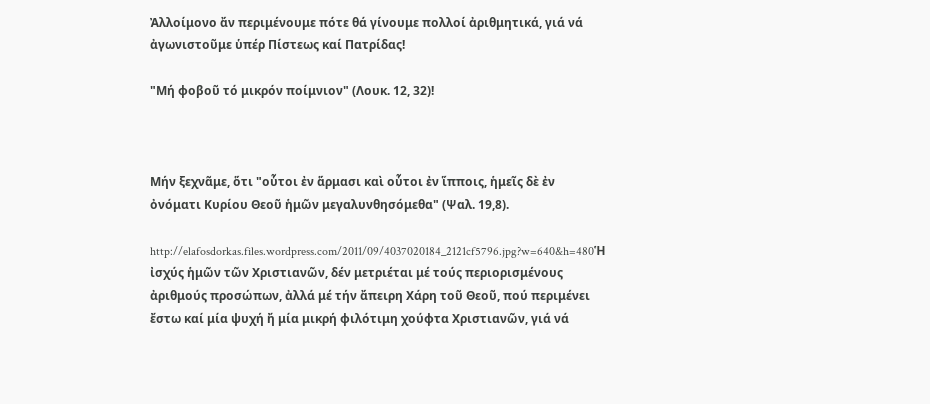Ἀλλοίμονο ἄν περιμένουμε πότε θά γίνουμε πολλοί ἀριθμητικά, γιά νά ἀγωνιστοῦμε ὑπέρ Πίστεως καί Πατρίδας!

"Μή φοβοῦ τό μικρόν ποίμνιον" (Λουκ. 12, 32)!



Μήν ξεχνᾶμε, ὅτι "οὗτοι ἐν ἅρμασι καὶ οὗτοι ἐν ἵπποις, ἡμεῖς δὲ ἐν ὀνόματι Κυρίου Θεοῦ ἡμῶν μεγαλυνθησόμεθα" (Ψαλ. 19,8).

http://elafosdorkas.files.wordpress.com/2011/09/4037020184_2121cf5796.jpg?w=640&h=480Ἡ ἰσχύς ἡμῶν τῶν Χριστιανῶν, δέν μετριέται μέ τούς περιορισμένους ἀριθμούς προσώπων, ἀλλά μέ τήν ἄπειρη Χάρη τοῦ Θεοῦ, πού περιμένει ἔστω καί μία ψυχή ἤ μία μικρή φιλότιμη χούφτα Χριστιανῶν, γιά νά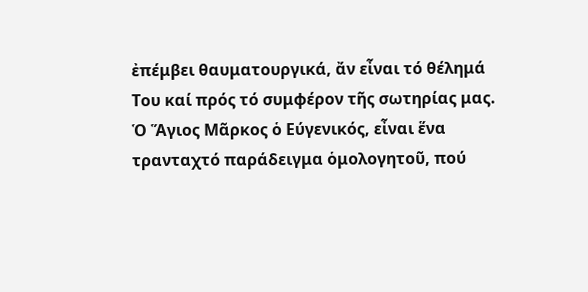ἐπέμβει θαυματουργικά, ἄν εἶναι τό θέλημά Του καί πρός τό συμφέρον τῆς σωτηρίας μας. Ὁ Ἅγιος Μᾶρκος ὁ Εύγενικός, εἶναι ἕνα τρανταχτό παράδειγμα ὁμολογητοῦ, πού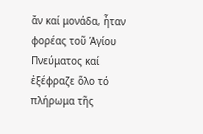ἄν καί μονάδα, ἦταν φορέας τοῦ Ἁγίου Πνεύματος καί ἐξέφραζε ὅλο τό πλήρωμα τῆς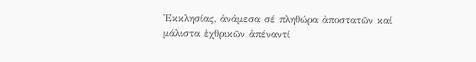Ἐκκλησίας, ἀνάμεσα σέ πληθώρα ἀποστατῶν καί μάλιστα ἐχθρικῶν ἀπέναντί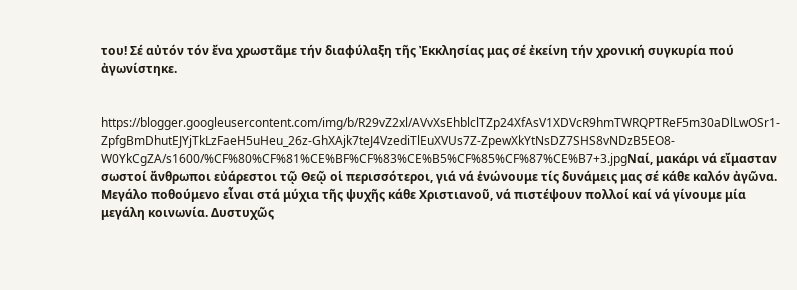του! Σέ αὐτόν τόν ἔνα χρωστᾶμε τήν διαφύλαξη τῆς Ἐκκλησίας μας σέ ἐκείνη τήν χρονική συγκυρία πού ἀγωνίστηκε.


https://blogger.googleusercontent.com/img/b/R29vZ2xl/AVvXsEhblclTZp24XfAsV1XDVcR9hmTWRQPTReF5m30aDlLwOSr1-ZpfgBmDhutEJYjTkLzFaeH5uHeu_26z-GhXAjk7teJ4VzediTlEuXVUs7Z-ZpewXkYtNsDZ7SHS8vNDzB5EO8-W0YkCgZA/s1600/%CF%80%CF%81%CE%BF%CF%83%CE%B5%CF%85%CF%87%CE%B7+3.jpgΝαί, μακάρι νά εἴμασταν σωστοί ἄνθρωποι εὐάρεστοι τῷ Θεῷ οἱ περισσότεροι, γιά νά ἑνώνουμε τίς δυνάμεις μας σέ κάθε καλόν ἀγῶνα. Μεγάλο ποθούμενο εἶναι στά μύχια τῆς ψυχῆς κάθε Χριστιανοῦ, νά πιστέψουν πολλοί καί νά γίνουμε μία μεγάλη κοινωνία. Δυστυχῶς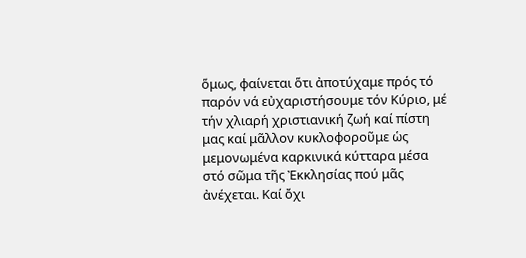ὅμως, φαίνεται ὅτι ἀποτύχαμε πρός τό παρόν νά εὐχαριστήσουμε τόν Κύριο, μέ τήν χλιαρή χριστιανική ζωή καί πίστη μας καί μᾶλλον κυκλοφοροῦμε ὡς μεμονωμένα καρκινικά κύτταρα μέσα στό σῶμα τῆς Ἐκκλησίας πού μᾶς ἀνέχεται. Καί ὄχι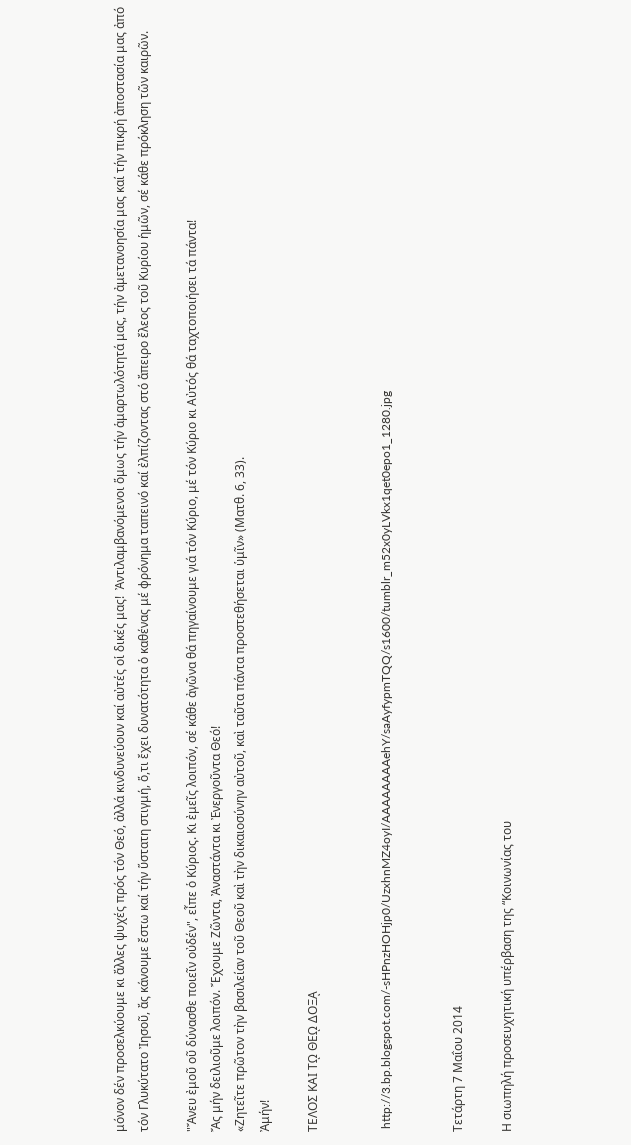μόνον δέν προσελκύουμε κι ἄλλες ψυχές πρός τόν Θεό, ἀλλά κινδυνεύουν καί αὐτές οἱ δικές μας!  Ἀντιλαμβανόμενοι ὅμως τήν ἁμαρτωλότητά μας, τήν ἀμετανοησία μας καί τήν πικρή ἀποστασία μας ἀπό τόν Γλυκύτατο Ἰησοῦ, ἄς κάνουμε ἔστω καί τήν ὕστατη στιγμή, ὅ,τι ἔχει δυνατότητα ὁ καθένας μέ φρόνημα ταπεινό καί ἐλπίζοντας στό ἄπειρο ἔλεος τοῦ Κυρίου ἡμῶν, σέ κάθε πρόκληση τῶν καιρῶν.

"Ἄνευ ἐμοῦ οῦ δύνασθε ποιεῖν οὐδέν", εἶπε ὁ Κύριος. Κι ἐμεῖς λοιπόν, σέ κάθε ἀγῶνα θά πηγαίνουμε γιά τόν Κύριο, μέ τόν Κύριο κι Αὐτός θά ταχτοποιήσει τά πάντα!
Ἄς μήν δειλιοῦμε λοιπόν. Ἔχουμε Ζῶντα, Ἀναστάντα κι Ἐνεργοῦντα Θεό!
«Ζητεῖτε πρῶτον τὴν βασιλείαν τοῦ Θεοῦ καὶ τὴν δικαιοσύνην αὐτοῦ, καὶ ταῦτα πάντα προστεθήσεται ὑμῖν» (Ματθ. 6, 33).
Ἀμήν!

ΤΕΛΟΣ ΚΑΙ Τῼ ΘΕῼ ΔΟΞᾼ


 http://3.bp.blogspot.com/-sHPnzHOHjp0/UzxhnMZ4oyI/AAAAAAAAehY/saAyfypmTQQ/s1600/tumblr_m52x0yLVkx1qet0epo1_1280.jpg


Τετάρτη 7 Μαΐου 2014

Η σιωπηλή προσευχητική υπέρβαση της “Κοινωνίας του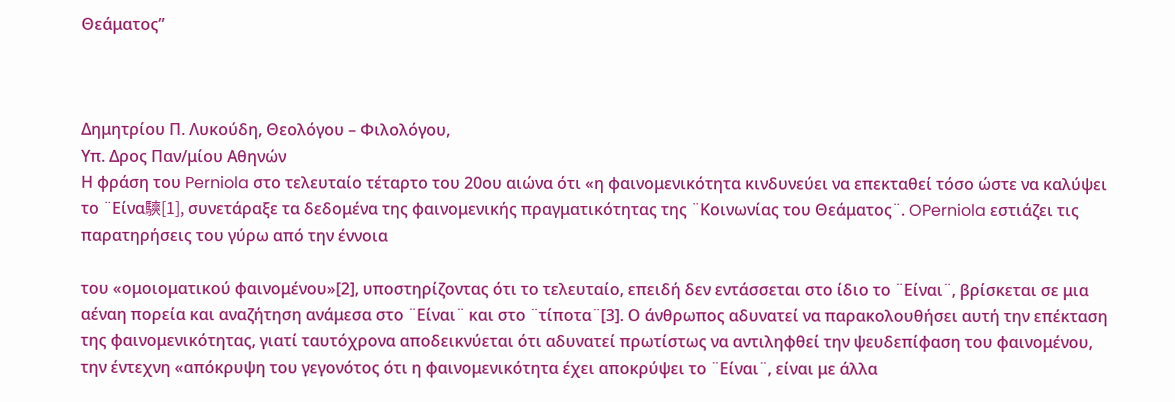Θεάματος”



Δημητρίου Π. Λυκούδη, Θεολόγου – Φιλολόγου,
Υπ. Δρος Παν/μίου Αθηνών
Η φράση του Perniola στο τελευταίο τέταρτο του 20ου αιώνα ότι «η φαινομενικότητα κινδυνεύει να επεκταθεί τόσο ώστε να καλύψει το ¨Είνα騻[1], συνετάραξε τα δεδομένα της φαινομενικής πραγματικότητας της ¨Κοινωνίας του Θεάματος¨. OPerniola εστιάζει τις παρατηρήσεις του γύρω από την έννοια

του «ομοιοματικού φαινομένου»[2], υποστηρίζοντας ότι το τελευταίο, επειδή δεν εντάσσεται στο ίδιο το ¨Είναι¨, βρίσκεται σε μια αέναη πορεία και αναζήτηση ανάμεσα στο ¨Είναι¨ και στο ¨τίποτα¨[3]. Ο άνθρωπος αδυνατεί να παρακολουθήσει αυτή την επέκταση της φαινομενικότητας, γιατί ταυτόχρονα αποδεικνύεται ότι αδυνατεί πρωτίστως να αντιληφθεί την ψευδεπίφαση του φαινομένου, την έντεχνη «απόκρυψη του γεγονότος ότι η φαινομενικότητα έχει αποκρύψει το ¨Είναι¨, είναι με άλλα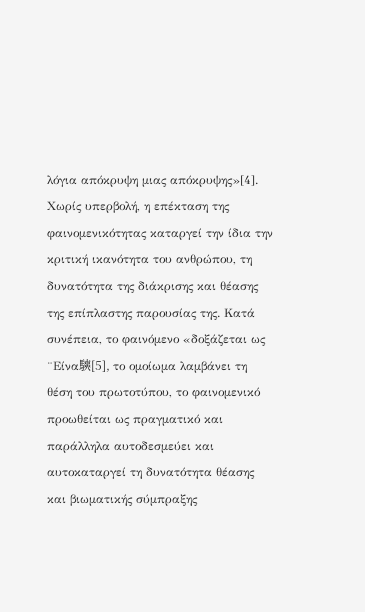λόγια απόκρυψη μιας απόκρυψης»[4].
Χωρίς υπερβολή, η επέκταση της φαινομενικότητας καταργεί την ίδια την κριτική ικανότητα του ανθρώπου, τη δυνατότητα της διάκρισης και θέασης της επίπλαστης παρουσίας της. Κατά συνέπεια, το φαινόμενο «δοξάζεται ως ¨Είνα騻[5], το ομοίωμα λαμβάνει τη θέση του πρωτοτύπου, το φαινομενικό προωθείται ως πραγματικό και παράλληλα αυτοδεσμεύει και αυτοκαταργεί τη δυνατότητα θέασης και βιωματικής σύμπραξης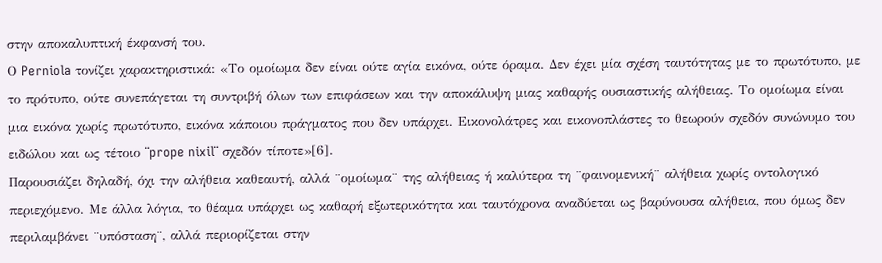στην αποκαλυπτική έκφανσή του.
Ο Perniola τονίζει χαρακτηριστικά: «Το ομοίωμα δεν είναι ούτε αγία εικόνα, ούτε όραμα. Δεν έχει μία σχέση ταυτότητας με το πρωτότυπο, με το πρότυπο, ούτε συνεπάγεται τη συντριβή όλων των επιφάσεων και την αποκάλυψη μιας καθαρής ουσιαστικής αλήθειας. Το ομοίωμα είναι μια εικόνα χωρίς πρωτότυπο, εικόνα κάποιου πράγματος που δεν υπάρχει. Εικονολάτρες και εικονοπλάστες το θεωρούν σχεδόν συνώνυμο του ειδώλου και ως τέτοιο ¨prope nixil¨ σχεδόν τίποτε»[6].
Παρουσιάζει δηλαδή, όχι την αλήθεια καθεαυτή, αλλά ¨ομοίωμα¨ της αλήθειας ή καλύτερα τη ¨φαινομενική¨ αλήθεια χωρίς οντολογικό περιεχόμενο. Με άλλα λόγια, το θέαμα υπάρχει ως καθαρή εξωτερικότητα και ταυτόχρονα αναδύεται ως βαρύνουσα αλήθεια, που όμως δεν περιλαμβάνει ¨υπόσταση¨, αλλά περιορίζεται στην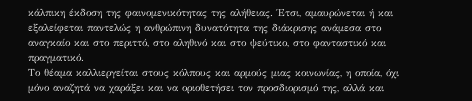κάλπικη έκδοση της φαινομενικότητας της αλήθειας. Έτσι, αμαυρώνεται ή και εξαλείφεται παντελώς η ανθρώπινη δυνατότητα της διάκρισης ανάμεσα στο αναγκαίο και στο περιττό, στο αληθινό και στο ψεύτικο, στο φανταστικό και πραγματικό.
Το θέαμα καλλιεργείται στους κόλπους και αρμούς μιας κοινωνίας, η οποία, όχι μόνο αναζητά να χαράξει και να οριοθετήσει τον προσδιορισμό της, αλλά και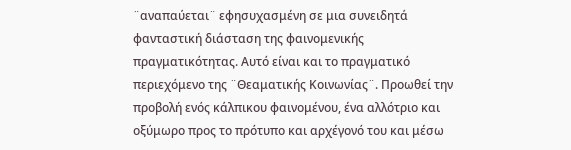¨αναπαύεται¨ εφησυχασμένη σε μια συνειδητά φανταστική διάσταση της φαινομενικής πραγματικότητας. Αυτό είναι και το πραγματικό περιεχόμενο της ¨Θεαματικής Κοινωνίας¨. Προωθεί την προβολή ενός κάλπικου φαινομένου, ένα αλλότριο και οξύμωρο προς το πρότυπο και αρχέγονό του και μέσω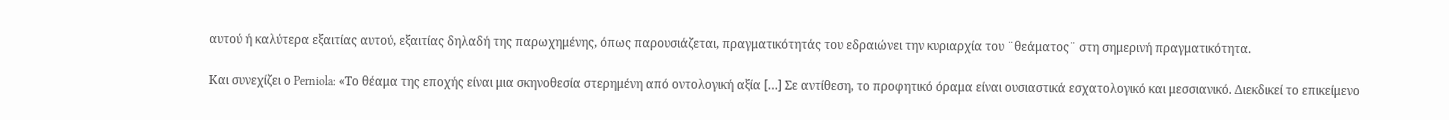αυτού ή καλύτερα εξαιτίας αυτού, εξαιτίας δηλαδή της παρωχημένης, όπως παρουσιάζεται, πραγματικότητάς του εδραιώνει την κυριαρχία του ¨θεάματος¨ στη σημερινή πραγματικότητα.

Και συνεχίζει ο Perniola: «Το θέαμα της εποχής είναι μια σκηνοθεσία στερημένη από οντολογική αξία […] Σε αντίθεση, το προφητικό όραμα είναι ουσιαστικά εσχατολογικό και μεσσιανικό. Διεκδικεί το επικείμενο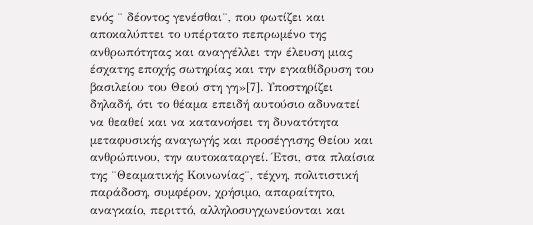ενός ¨ δέοντος γενέσθαι¨, που φωτίζει και αποκαλύπτει το υπέρτατο πεπρωμένο της ανθρωπότητας και αναγγέλλει την έλευση μιας έσχατης εποχής σωτηρίας και την εγκαθίδρυση του βασιλείου του Θεού στη γη»[7]. Υποστηρίζει δηλαδή, ότι το θέαμα επειδή αυτούσιο αδυνατεί να θεαθεί και να κατανοήσει τη δυνατότητα μεταφυσικής αναγωγής και προσέγγισης Θείου και ανθρώπινου, την αυτοκαταργεί. Έτσι, στα πλαίσια της ¨Θεαματικής Κοινωνίας¨, τέχνη, πολιτιστική παράδοση, συμφέρον, χρήσιμο, απαραίτητο, αναγκαίο, περιττό, αλληλοσυγχωνεύονται και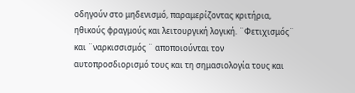οδηγούν στο μηδενισμό, παραμερίζοντας κριτήρια, ηθικούς φραγμούς και λειτουργική λογική. ¨Φετιχισμός¨ και ¨ναρκισσισμός ¨ αποποιούνται τον αυτοπροσδιορισμό τους και τη σημασιολογία τους και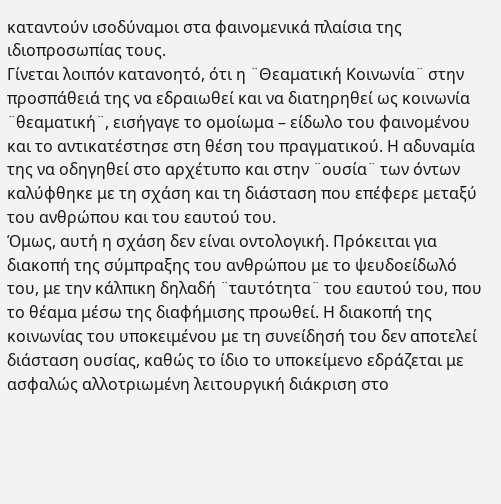καταντούν ισοδύναμοι στα φαινομενικά πλαίσια της ιδιοπροσωπίας τους.
Γίνεται λοιπόν κατανοητό, ότι η ¨Θεαματική Κοινωνία¨ στην προσπάθειά της να εδραιωθεί και να διατηρηθεί ως κοινωνία ¨θεαματική¨, εισήγαγε το ομοίωμα – είδωλο του φαινομένου και το αντικατέστησε στη θέση του πραγματικού. Η αδυναμία της να οδηγηθεί στο αρχέτυπο και στην ¨ουσία¨ των όντων καλύφθηκε με τη σχάση και τη διάσταση που επέφερε μεταξύ του ανθρώπου και του εαυτού του.
Όμως, αυτή η σχάση δεν είναι οντολογική. Πρόκειται για διακοπή της σύμπραξης του ανθρώπου με το ψευδοείδωλό του, με την κάλπικη δηλαδή ¨ταυτότητα¨ του εαυτού του, που το θέαμα μέσω της διαφήμισης προωθεί. Η διακοπή της κοινωνίας του υποκειμένου με τη συνείδησή του δεν αποτελεί διάσταση ουσίας, καθώς το ίδιο το υποκείμενο εδράζεται με ασφαλώς αλλοτριωμένη λειτουργική διάκριση στο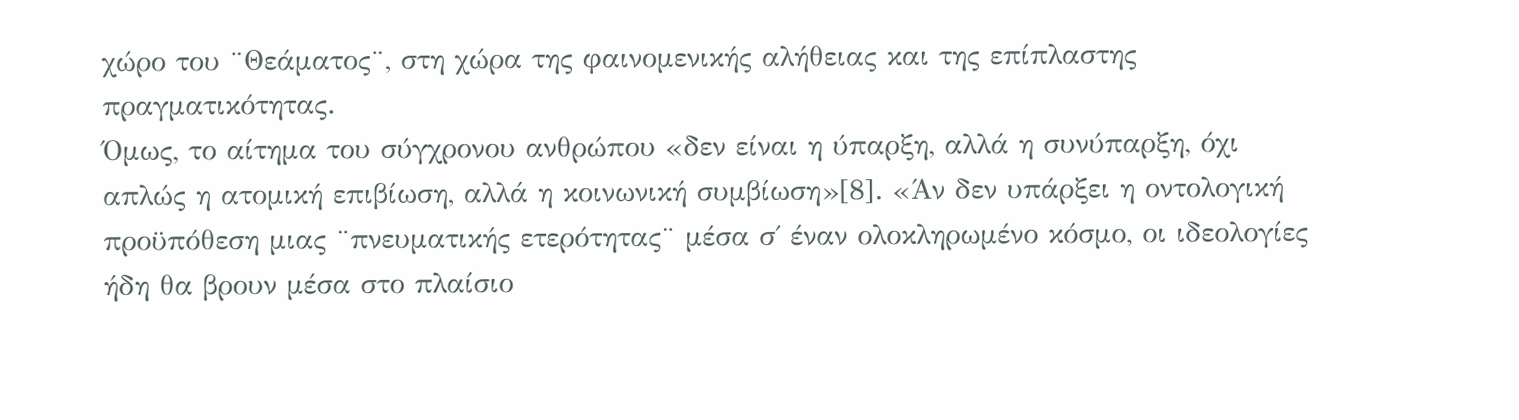χώρο του ¨Θεάματος¨, στη χώρα της φαινομενικής αλήθειας και της επίπλαστης πραγματικότητας.
Όμως, το αίτημα του σύγχρονου ανθρώπου «δεν είναι η ύπαρξη, αλλά η συνύπαρξη, όχι απλώς η ατομική επιβίωση, αλλά η κοινωνική συμβίωση»[8]. «Άν δεν υπάρξει η οντολογική προϋπόθεση μιας ¨πνευματικής ετερότητας¨ μέσα σ΄ έναν ολοκληρωμένο κόσμο, οι ιδεολογίες ήδη θα βρουν μέσα στο πλαίσιο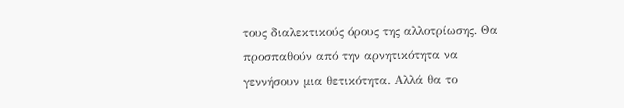τους διαλεκτικούς όρους της αλλοτρίωσης. Θα προσπαθούν από την αρνητικότητα να γεννήσουν μια θετικότητα. Αλλά θα το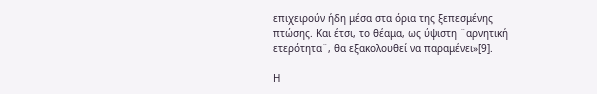επιχειρούν ήδη μέσα στα όρια της ξεπεσμένης πτώσης. Και έτσι, το θέαμα, ως ύψιστη ¨αρνητική ετερότητα¨, θα εξακολουθεί να παραμένει»[9].

Η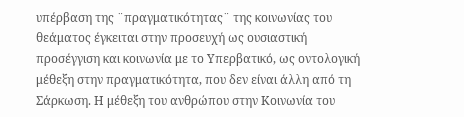υπέρβαση της ¨πραγματικότητας¨ της κοινωνίας του θεάματος έγκειται στην προσευχή ως ουσιαστική προσέγγιση και κοινωνία με το Υπερβατικό, ως οντολογική μέθεξη στην πραγματικότητα, που δεν είναι άλλη από τη Σάρκωση. Η μέθεξη του ανθρώπου στην Κοινωνία του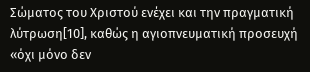Σώματος του Χριστού ενέχει και την πραγματική λύτρωση[10], καθώς η αγιοπνευματική προσευχή «όχι μόνο δεν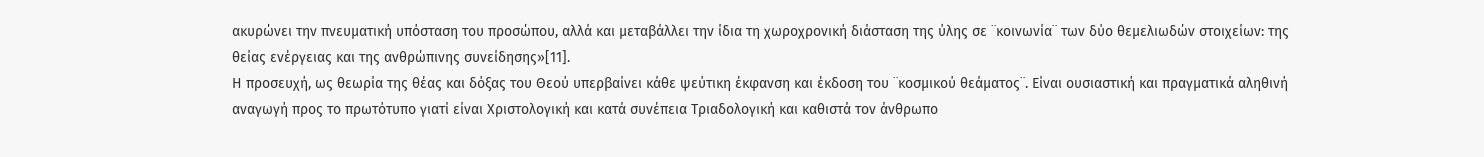ακυρώνει την πνευματική υπόσταση του προσώπου, αλλά και μεταβάλλει την ίδια τη χωροχρονική διάσταση της ύλης σε ¨κοινωνία¨ των δύο θεμελιωδών στοιχείων: της θείας ενέργειας και της ανθρώπινης συνείδησης»[11].
Η προσευχή, ως θεωρία της θέας και δόξας του Θεού υπερβαίνει κάθε ψεύτικη έκφανση και έκδοση του ¨κοσμικού θεάματος¨. Είναι ουσιαστική και πραγματικά αληθινή αναγωγή προς το πρωτότυπο γιατί είναι Χριστολογική και κατά συνέπεια Τριαδολογική και καθιστά τον άνθρωπο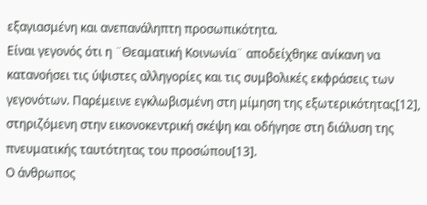εξαγιασμένη και ανεπανάληπτη προσωπικότητα.
Είναι γεγονός ότι η ¨Θεαματική Κοινωνία¨ αποδείχθηκε ανίκανη να κατανοήσει τις ύψιστες αλληγορίες και τις συμβολικές εκφράσεις των γεγονότων. Παρέμεινε εγκλωβισμένη στη μίμηση της εξωτερικότητας[12], στηριζόμενη στην εικονοκεντρική σκέψη και οδήγησε στη διάλυση της πνευματικής ταυτότητας του προσώπου[13].
Ο άνθρωπος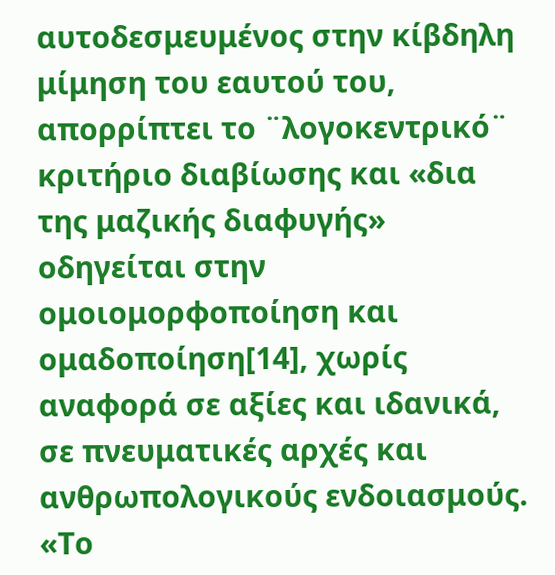αυτοδεσμευμένος στην κίβδηλη μίμηση του εαυτού του, απορρίπτει το ¨λογοκεντρικό¨ κριτήριο διαβίωσης και «δια της μαζικής διαφυγής» οδηγείται στην ομοιομορφοποίηση και ομαδοποίηση[14], χωρίς αναφορά σε αξίες και ιδανικά, σε πνευματικές αρχές και ανθρωπολογικούς ενδοιασμούς. «Το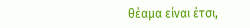θέαμα είναι έτσι,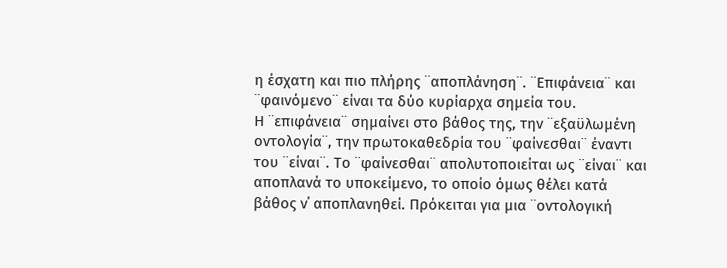η έσχατη και πιο πλήρης ¨αποπλάνηση¨. ¨Επιφάνεια¨ και ¨φαινόμενο¨ είναι τα δύο κυρίαρχα σημεία του.
Η ¨επιφάνεια¨ σημαίνει στο βάθος της, την ¨εξαϋλωμένη οντολογία¨, την πρωτοκαθεδρία του ¨φαίνεσθαι¨ έναντι του ¨είναι¨. Το ¨φαίνεσθαι¨ απολυτοποιείται ως ¨είναι¨ και αποπλανά το υποκείμενο, το οποίο όμως θέλει κατά βάθος ν΄ αποπλανηθεί. Πρόκειται για μια ¨οντολογική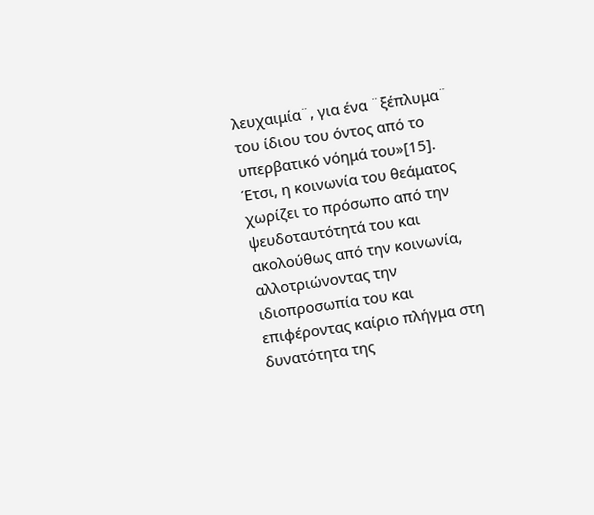λευχαιμία¨, για ένα ¨ξέπλυμα¨ του ίδιου του όντος από το υπερβατικό νόημά του»[15].
Έτσι, η κοινωνία του θεάματος χωρίζει το πρόσωπο από την ψευδοταυτότητά του και ακολούθως από την κοινωνία, αλλοτριώνοντας την ιδιοπροσωπία του και επιφέροντας καίριο πλήγμα στη δυνατότητα της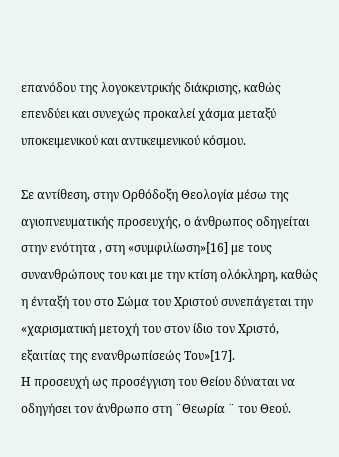επανόδου της λογοκεντρικής διάκρισης, καθώς επενδύει και συνεχώς προκαλεί χάσμα μεταξύ υποκειμενικού και αντικειμενικού κόσμου.

Σε αντίθεση, στην Ορθόδοξη Θεολογία μέσω της αγιοπνευματικής προσευχής, ο άνθρωπος οδηγείται στην ενότητα , στη «συμφιλίωση»[16] με τους συνανθρώπους του και με την κτίση ολόκληρη, καθώς η ένταξή του στο Σώμα του Χριστού συνεπάγεται την «χαρισματική μετοχή του στον ίδιο τον Χριστό, εξαιτίας της ενανθρωπίσεώς Του»[17].
Η προσευχή ως προσέγγιση του Θείου δύναται να οδηγήσει τον άνθρωπο στη ¨Θεωρία ¨ του Θεού.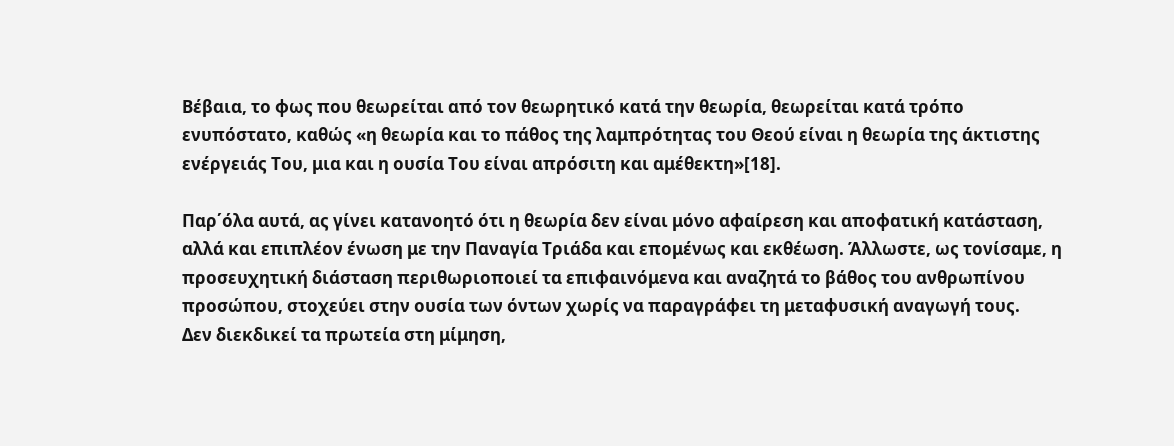Βέβαια, το φως που θεωρείται από τον θεωρητικό κατά την θεωρία, θεωρείται κατά τρόπο ενυπόστατο, καθώς «η θεωρία και το πάθος της λαμπρότητας του Θεού είναι η θεωρία της άκτιστης ενέργειάς Του, μια και η ουσία Του είναι απρόσιτη και αμέθεκτη»[18].

Παρ΄όλα αυτά, ας γίνει κατανοητό ότι η θεωρία δεν είναι μόνο αφαίρεση και αποφατική κατάσταση, αλλά και επιπλέον ένωση με την Παναγία Τριάδα και επομένως και εκθέωση. Άλλωστε, ως τονίσαμε, η προσευχητική διάσταση περιθωριοποιεί τα επιφαινόμενα και αναζητά το βάθος του ανθρωπίνου προσώπου, στοχεύει στην ουσία των όντων χωρίς να παραγράφει τη μεταφυσική αναγωγή τους.
Δεν διεκδικεί τα πρωτεία στη μίμηση,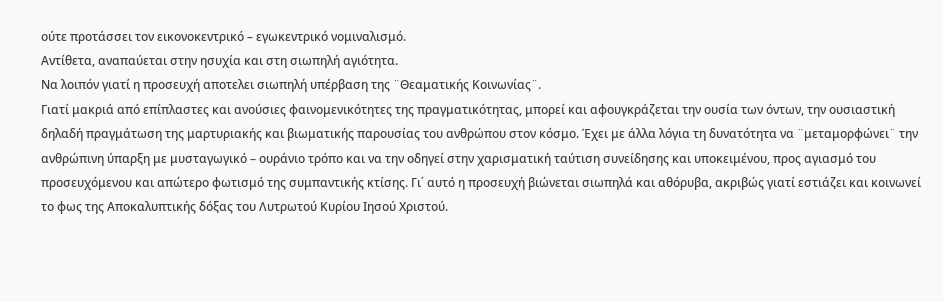ούτε προτάσσει τον εικονοκεντρικό – εγωκεντρικό νομιναλισμό.
Αντίθετα, αναπαύεται στην ησυχία και στη σιωπηλή αγιότητα.
Να λοιπόν γιατί η προσευχή αποτελει σιωπηλή υπέρβαση της ¨Θεαματικής Κοινωνίας¨.
Γιατί μακριά από επίπλαστες και ανούσιες φαινομενικότητες της πραγματικότητας, μπορεί και αφουγκράζεται την ουσία των όντων, την ουσιαστική δηλαδή πραγμάτωση της μαρτυριακής και βιωματικής παρουσίας του ανθρώπου στον κόσμο. Έχει με άλλα λόγια τη δυνατότητα να ¨μεταμορφώνει¨ την ανθρώπινη ύπαρξη με μυσταγωγικό – ουράνιο τρόπο και να την οδηγεί στην χαρισματική ταύτιση συνείδησης και υποκειμένου, προς αγιασμό του προσευχόμενου και απώτερο φωτισμό της συμπαντικής κτίσης. Γι΄ αυτό η προσευχή βιώνεται σιωπηλά και αθόρυβα, ακριβώς γιατί εστιάζει και κοινωνεί το φως της Αποκαλυπτικής δόξας του Λυτρωτού Κυρίου Ιησού Χριστού.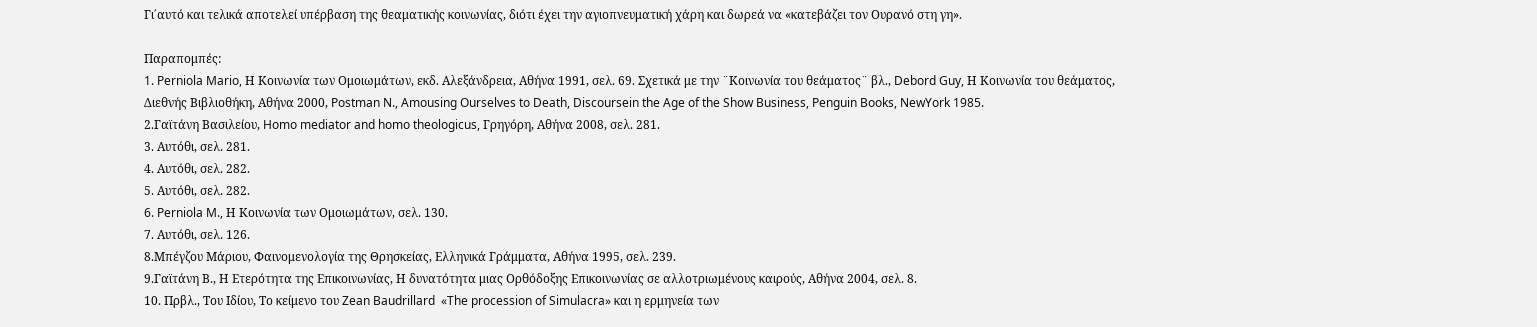Γι΄αυτό και τελικά αποτελεί υπέρβαση της θεαματικής κοινωνίας, διότι έχει την αγιοπνευματική χάρη και δωρεά να «κατεβάζει τον Ουρανό στη γη».

Παραπομπές:
1. Perniola Mario, Η Κοινωνία των Ομοιωμάτων, εκδ. Αλεξάνδρεια, Αθήνα 1991, σελ. 69. Σχετικά με την ¨Κοινωνία του θεάματος¨ βλ., Debord Guy, Η Κοινωνία του θεάματος, Διεθνής Βιβλιοθήκη, Αθήνα 2000, Postman N., Amousing Ourselves to Death, Discoursein the Age of the Show Business, Penguin Books, NewYork 1985.
2.Γαϊτάνη Βασιλείου, Homo mediator and homo theologicus, Γρηγόρη, Αθήνα 2008, σελ. 281.
3. Αυτόθι, σελ. 281.
4. Αυτόθι, σελ. 282.
5. Αυτόθι, σελ. 282.
6. Perniola M., Η Κοινωνία των Ομοιωμάτων, σελ. 130.
7. Αυτόθι, σελ. 126.
8.Μπέγζου Μάριου, Φαινομενολογία της Θρησκείας, Ελληνικά Γράμματα, Αθήνα 1995, σελ. 239.
9.Γαϊτάνη Β., Η Ετερότητα της Επικοινωνίας, Η δυνατότητα μιας Ορθόδοξης Επικοινωνίας σε αλλοτριωμένους καιρούς, Αθήνα 2004, σελ. 8.
10. Πρβλ., Του Ιδίου, Το κείμενο του Zean Baudrillard  «The procession of Simulacra» και η ερμηνεία των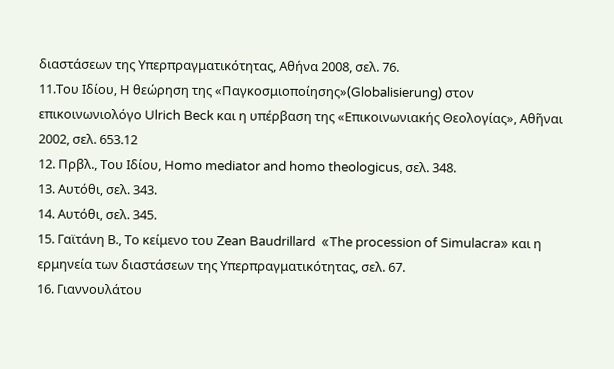διαστάσεων της Υπερπραγματικότητας, Αθήνα 2008, σελ. 76.
11.Του Ιδίου, Η θεώρηση της «Παγκοσμιοποίησης»(Globalisierung) στον επικοινωνιολόγο Ulrich Beck και η υπέρβαση της «Επικοινωνιακής Θεολογίας», Αθῆναι 2002, σελ. 653.12
12. Πρβλ., Του Ιδίου, Homo mediator and homo theologicus, σελ. 348.
13. Αυτόθι, σελ. 343.
14. Αυτόθι, σελ. 345.
15. Γαϊτάνη Β., Το κείμενο του Zean Baudrillard  «The procession of Simulacra» και η ερμηνεία των διαστάσεων της Υπερπραγματικότητας, σελ. 67.
16. Γιαννουλάτου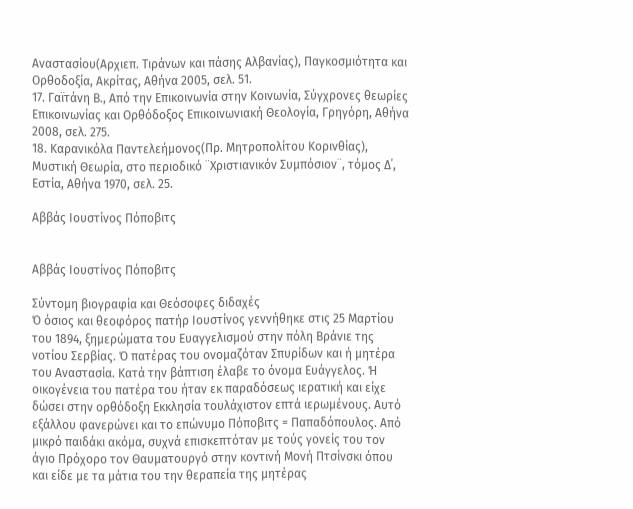Αναστασίου(Αρχιεπ. Τιράνων και πάσης Αλβανίας), Παγκοσμιότητα και Ορθοδοξία, Ακρίτας, Αθήνα 2005, σελ. 51.
17. Γαϊτάνη Β., Από την Επικοινωνία στην Κοινωνία, Σύγχρονες θεωρίες Επικοινωνίας και Ορθόδοξος Επικοινωνιακή Θεολογία, Γρηγόρη, Αθήνα 2008, σελ. 275.
18. Καρανικόλα Παντελεήμονος(Πρ. Μητροπολίτου Κορινθίας), Μυστική Θεωρία, στο περιοδικό ¨Χριστιανικόν Συμπόσιον¨, τόμος Δ΄, Εστία, Αθήνα 1970, σελ. 25.

Αββάς Ιουστίνος Πόποβιτς


Αββάς Ιουστίνος Πόποβιτς

Σύντομη βιογραφία και Θεόσοφες διδαχές
Ό όσιος και θεοφόρος πατήρ Ιουστίνος γεννήθηκε στις 25 Μαρτίου του 1894, ξημερώματα του Ευαγγελισμού στην πόλη Βράνιε της νοτίου Σερβίας. Ό πατέρας του ονομαζόταν Σπυρίδων και ή μητέρα του Αναστασία. Κατά την βάπτιση έλαβε το όνομα Ευάγγελος. Ή οικογένεια του πατέρα του ήταν εκ παραδόσεως ιερατική και είχε δώσει στην ορθόδοξη Εκκλησία τουλάχιστον επτά ιερωμένους. Αυτό εξάλλου φανερώνει και το επώνυμο Πόποβιτς = Παπαδόπουλος. Από μικρό παιδάκι ακόμα, συχνά επισκεπτόταν με τούς γονείς του τον άγιο Πρόχορο τον Θαυματουργό στην κοντινή Μονή Πτσίνσκι όπου και είδε με τα μάτια του την θεραπεία της μητέρας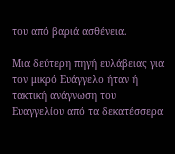του από βαριά ασθένεια.

Μια δεύτερη πηγή ευλάβειας για τον μικρό Ευάγγελο ήταν ή τακτική ανάγνωση του Ευαγγελίου από τα δεκατέσσερα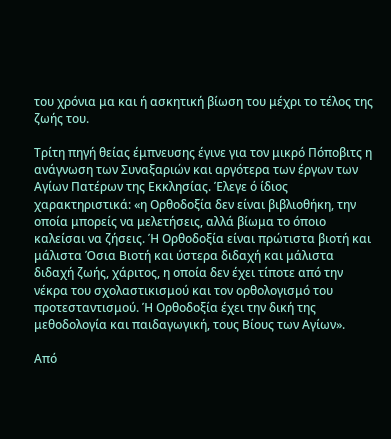του χρόνια μα και ή ασκητική βίωση του μέχρι το τέλος της ζωής του.

Τρίτη πηγή θείας έμπνευσης έγινε για τον μικρό Πόποβιτς η ανάγνωση των Συναξαριών και αργότερα των έργων των Αγίων Πατέρων της Εκκλησίας. Έλεγε ό ίδιος χαρακτηριστικά: «η Ορθοδοξία δεν είναι βιβλιοθήκη, την οποία μπορείς να μελετήσεις, αλλά βίωμα το όποιο καλείσαι να ζήσεις. Ή Ορθοδοξία είναι πρώτιστα βιοτή και μάλιστα Όσια Βιοτή και ύστερα διδαχή και μάλιστα διδαχή ζωής, χάριτος, η οποία δεν έχει τίποτε από την νέκρα του σχολαστικισμού και τον ορθολογισμό του προτεσταντισμού. Ή Ορθοδοξία έχει την δική της μεθοδολογία και παιδαγωγική, τους Βίους των Αγίων».

Από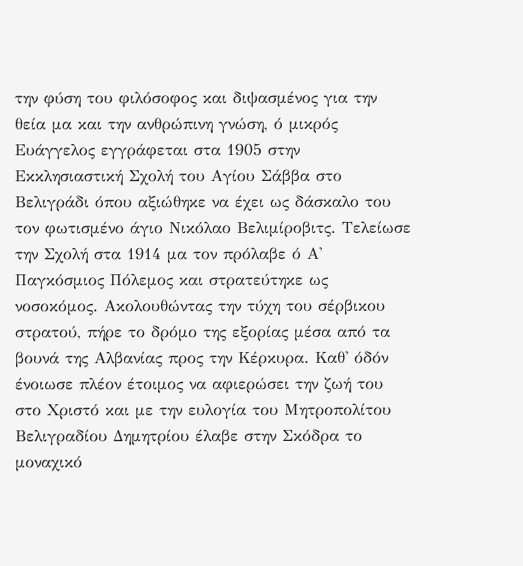την φύση του φιλόσοφος και διψασμένος για την θεία μα και την ανθρώπινη γνώση, ό μικρός Ευάγγελος εγγράφεται στα 1905 στην Εκκλησιαστική Σχολή του Αγίου Σάββα στο Βελιγράδι όπου αξιώθηκε να έχει ως δάσκαλο του τον φωτισμένο άγιο Νικόλαο Βελιμίροβιτς. Τελείωσε την Σχολή στα 1914 μα τον πρόλαβε ό Α' Παγκόσμιος Πόλεμος και στρατεύτηκε ως νοσοκόμος. Ακολουθώντας την τύχη του σέρβικου στρατού, πήρε το δρόμο της εξορίας μέσα από τα βουνά της Αλβανίας προς την Κέρκυρα. Καθ' όδόν ένοιωσε πλέον έτοιμος να αφιερώσει την ζωή του στο Χριστό και με την ευλογία του Μητροπολίτου Βελιγραδίου Δημητρίου έλαβε στην Σκόδρα το μοναχικό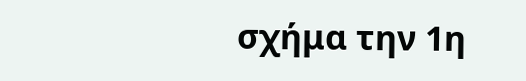σχήμα την 1η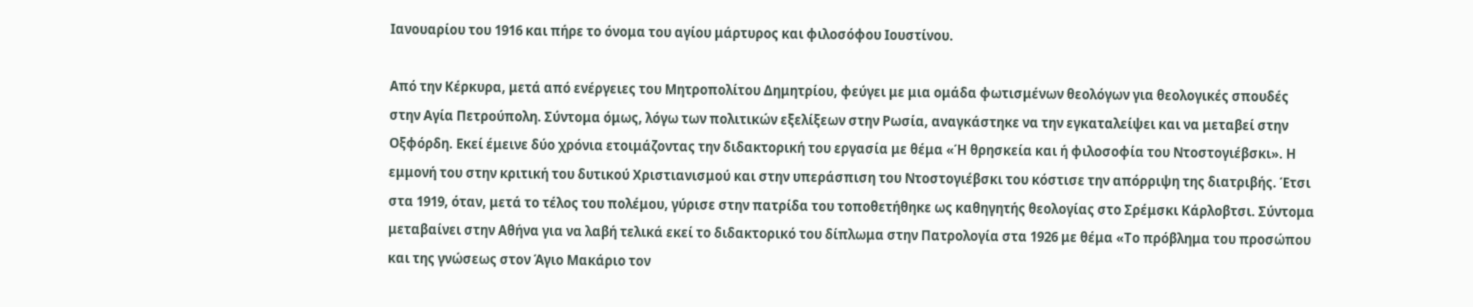Ιανουαρίου του 1916 και πήρε το όνομα του αγίου μάρτυρος και φιλοσόφου Ιουστίνου.

Από την Κέρκυρα, μετά από ενέργειες του Μητροπολίτου Δημητρίου, φεύγει με μια ομάδα φωτισμένων θεολόγων για θεολογικές σπουδές στην Αγία Πετρούπολη. Σύντομα όμως, λόγω των πολιτικών εξελίξεων στην Ρωσία, αναγκάστηκε να την εγκαταλείψει και να μεταβεί στην Οξφόρδη. Εκεί έμεινε δύο χρόνια ετοιμάζοντας την διδακτορική του εργασία με θέμα «Ή θρησκεία και ή φιλοσοφία του Ντοστογιέβσκι». Η εμμονή του στην κριτική του δυτικού Χριστιανισμού και στην υπεράσπιση του Ντοστογιέβσκι του κόστισε την απόρριψη της διατριβής. Έτσι στα 1919, όταν, μετά το τέλος του πολέμου, γύρισε στην πατρίδα του τοποθετήθηκε ως καθηγητής θεολογίας στο Σρέμσκι Κάρλοβτσι. Σύντομα μεταβαίνει στην Αθήνα για να λαβή τελικά εκεί το διδακτορικό του δίπλωμα στην Πατρολογία στα 1926 με θέμα «Το πρόβλημα του προσώπου και της γνώσεως στον Άγιο Μακάριο τον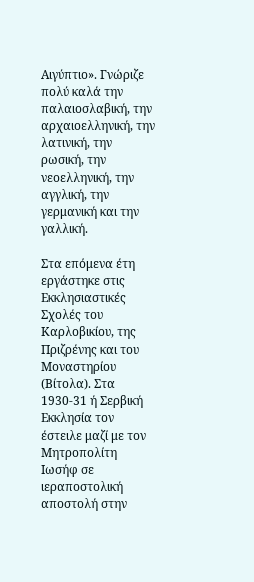Αιγύπτιο». Γνώριζε πολύ καλά την παλαιοσλαβική, την αρχαιοελληνική, την λατινική, την ρωσική, την νεοελληνική, την αγγλική, την γερμανική και την γαλλική.

Στα επόμενα έτη εργάστηκε στις Εκκλησιαστικές Σχολές του Καρλοβικίου, της Πριζρένης και του Μοναστηρίου (Βίτολα). Στα 1930-31 ή Σερβική Εκκλησία τον έστειλε μαζί με τον Μητροπολίτη Ιωσήφ σε ιεραποστολική αποστολή στην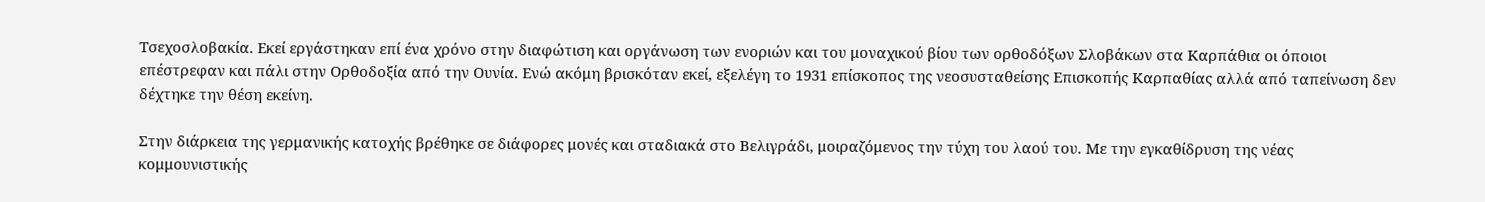Τσεχοσλοβακία. Εκεί εργάστηκαν επί ένα χρόνο στην διαφώτιση και οργάνωση των ενοριών και του μοναχικού βίου των ορθοδόξων Σλοβάκων στα Καρπάθια οι όποιοι επέστρεφαν και πάλι στην Ορθοδοξία από την Ουνία. Ενώ ακόμη βρισκόταν εκεί, εξελέγη το 1931 επίσκοπος της νεοσυσταθείσης Επισκοπής Καρπαθίας αλλά από ταπείνωση δεν δέχτηκε την θέση εκείνη.

Στην διάρκεια της γερμανικής κατοχής βρέθηκε σε διάφορες μονές και σταδιακά στο Βελιγράδι, μοιραζόμενος την τύχη του λαού του. Με την εγκαθίδρυση της νέας κομμουνιστικής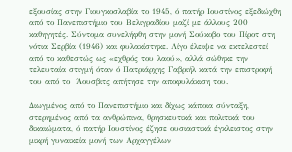εξουσίας στην Γιουγκοσλαβία το 1945, ό πατήρ Ιουστίνος εξεδιώχθη από το Πανεπιστήμιο του Βελιγραδίου μαζί με άλλους 200 καθηγητές. Σύντομα συνελήφθη στην μονή Σούκοβο του Πίροτ στη νότια Σερβία (1946) και φυλακίστηκε. Λίγο έλειψε να εκτελεστεί από το καθεστώς ως «εχθρός του λαού», αλλά σώθηκε την τελευταία στιγμή όταν ό Πατριάρχης Γαβριήλ κατά την επιστροφή του από το  Άουσβιτς απήτησε την αποφυλάκιση του.

Διωγμένος από το Πανεπιστήμιο και δίχως κάποια σύνταξη, στερημένος από τα ανθρώπινα, θρησκευτικά και πολιτικά του δικαιώματα, ό πατήρ Ιουστίνος έζησε ουσιαστικά έγκλειστος στην μικρή γυναικεία μονή των Αρχαγγέλων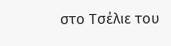στο Τσέλιε του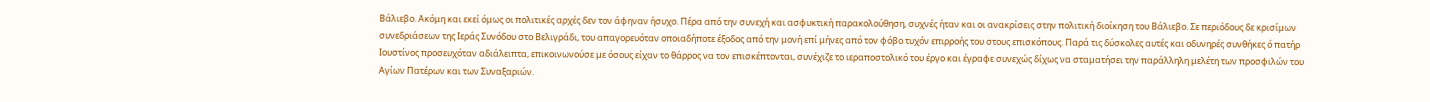Βάλιεβο. Ακόμη και εκεί όμως οι πολιτικές αρχές δεν τον άφηναν ήσυχο. Πέρα από την συνεχή και ασφυκτική παρακολούθηση, συχνές ήταν και οι ανακρίσεις στην πολιτική διοίκηση του Βάλιεβο. Σε περιόδους δε κρισίμων συνεδριάσεων της Ιεράς Συνόδου στο Βελιγράδι, του απαγορευόταν οποιαδήποτε έξοδος από την μονή επί μήνες από τον φόβο τυχόν επιρροής του στους επισκόπους. Παρά τις δύσκολες αυτές και οδυνηρές συνθήκες ό πατήρ Ιουστίνος προσευχόταν αδιάλειπτα, επικοινωνούσε με όσους είχαν το θάρρος να τον επισκέπτονται, συνέχιζε το ιεραποστολικό του έργο και έγραφε συνεχώς δίχως να σταματήσει την παράλληλη μελέτη των προσφιλών του Αγίων Πατέρων και των Συναξαριών.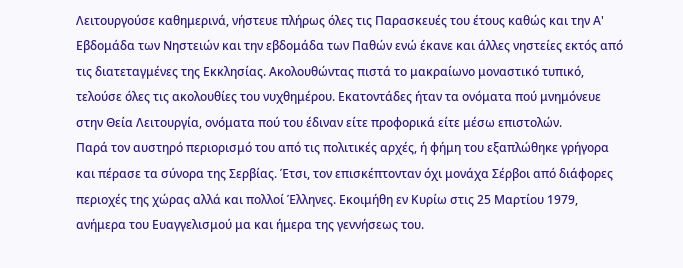Λειτουργούσε καθημερινά, νήστευε πλήρως όλες τις Παρασκευές του έτους καθώς και την Α' Εβδομάδα των Νηστειών και την εβδομάδα των Παθών ενώ έκανε και άλλες νηστείες εκτός από τις διατεταγμένες της Εκκλησίας. Ακολουθώντας πιστά το μακραίωνο μοναστικό τυπικό, τελούσε όλες τις ακολουθίες του νυχθημέρου. Εκατοντάδες ήταν τα ονόματα πού μνημόνευε στην Θεία Λειτουργία, ονόματα πού του έδιναν είτε προφορικά είτε μέσω επιστολών.
Παρά τον αυστηρό περιορισμό του από τις πολιτικές αρχές, ή φήμη του εξαπλώθηκε γρήγορα και πέρασε τα σύνορα της Σερβίας. Έτσι, τον επισκέπτονταν όχι μονάχα Σέρβοι από διάφορες περιοχές της χώρας αλλά και πολλοί Έλληνες. Εκοιμήθη εν Κυρίω στις 25 Μαρτίου 1979, ανήμερα του Ευαγγελισμού μα και ήμερα της γεννήσεως του.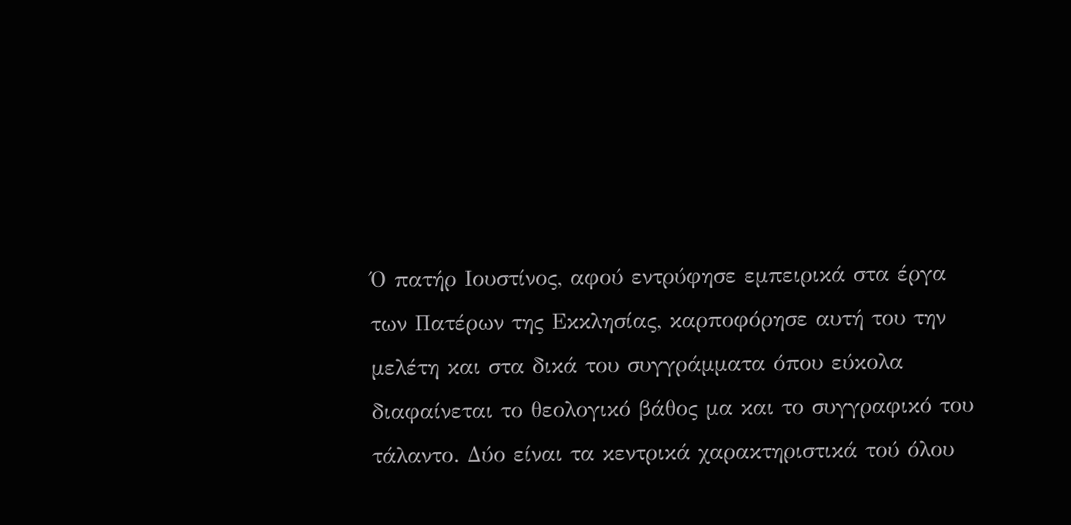Ό πατήρ Ιουστίνος, αφού εντρύφησε εμπειρικά στα έργα των Πατέρων της Εκκλησίας, καρποφόρησε αυτή του την μελέτη και στα δικά του συγγράμματα όπου εύκολα διαφαίνεται το θεολογικό βάθος μα και το συγγραφικό του τάλαντο. Δύο είναι τα κεντρικά χαρακτηριστικά τού όλου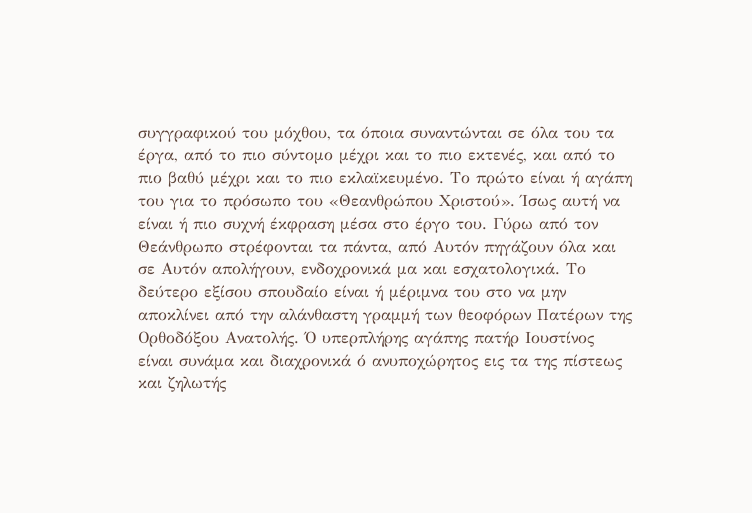συγγραφικού του μόχθου, τα όποια συναντώνται σε όλα του τα έργα, από το πιο σύντομο μέχρι και το πιο εκτενές, και από το πιο βαθύ μέχρι και το πιο εκλαϊκευμένο. Το πρώτο είναι ή αγάπη του για το πρόσωπο του «Θεανθρώπου Χριστού». Ίσως αυτή να είναι ή πιο συχνή έκφραση μέσα στο έργο του. Γύρω από τον Θεάνθρωπο στρέφονται τα πάντα, από Αυτόν πηγάζουν όλα και σε Αυτόν απολήγουν, ενδοχρονικά μα και εσχατολογικά. Το δεύτερο εξίσου σπουδαίο είναι ή μέριμνα του στο να μην αποκλίνει από την αλάνθαστη γραμμή των θεοφόρων Πατέρων της Ορθοδόξου Ανατολής. Ό υπερπλήρης αγάπης πατήρ Ιουστίνος είναι συνάμα και διαχρονικά ό ανυποχώρητος εις τα της πίστεως και ζηλωτής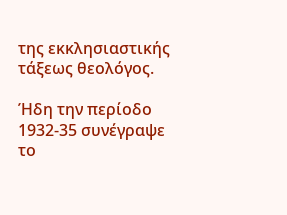της εκκλησιαστικής τάξεως θεολόγος.

Ήδη την περίοδο 1932-35 συνέγραψε το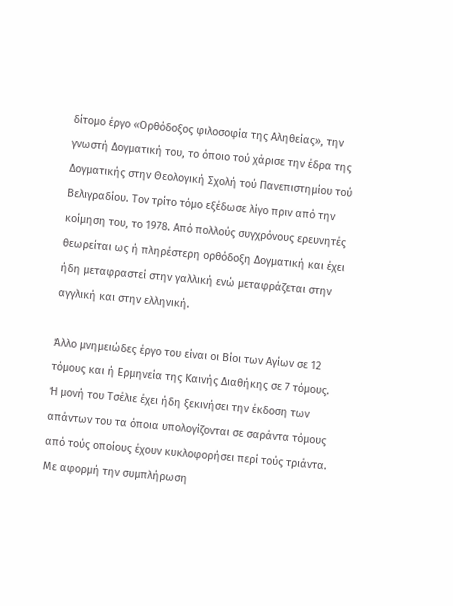δίτομο έργο «Ορθόδοξος φιλοσοφία της Αληθείας», την γνωστή Δογματική του, το όποιο τού χάρισε την έδρα της Δογματικής στην Θεολογική Σχολή τού Πανεπιστημίου τού Βελιγραδίου. Τον τρίτο τόμο εξέδωσε λίγο πριν από την κοίμηση του, το 1978. Από πολλούς συγχρόνους ερευνητές θεωρείται ως ή πληρέστερη ορθόδοξη Δογματική και έχει ήδη μεταφραστεί στην γαλλική ενώ μεταφράζεται στην αγγλική και στην ελληνική.

Άλλο μνημειώδες έργο του είναι οι Βίοι των Αγίων σε 12 τόμους και ή Ερμηνεία της Καινής Διαθήκης σε 7 τόμους. Ή μονή του Τσέλιε έχει ήδη ξεκινήσει την έκδοση των απάντων του τα όποια υπολογίζονται σε σαράντα τόμους από τούς οποίους έχουν κυκλοφορήσει περί τούς τριάντα. Με αφορμή την συμπλήρωση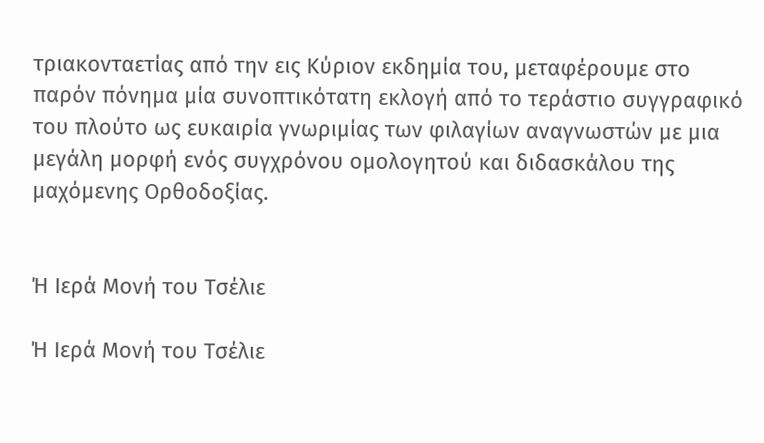τριακονταετίας από την εις Κύριον εκδημία του, μεταφέρουμε στο παρόν πόνημα μία συνοπτικότατη εκλογή από το τεράστιο συγγραφικό του πλούτο ως ευκαιρία γνωριμίας των φιλαγίων αναγνωστών με μια μεγάλη μορφή ενός συγχρόνου ομολογητού και διδασκάλου της μαχόμενης Ορθοδοξίας.


Ή Ιερά Μονή του Τσέλιε

Ή Ιερά Μονή του Τσέλιε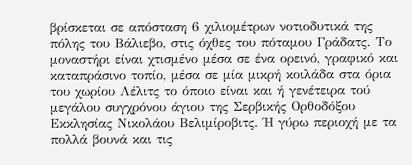βρίσκεται σε απόσταση 6 χιλιομέτρων νοτιοδυτικά της πόλης του Βάλιεβο, στις όχθες του πόταμου Γράδατς. Το μοναστήρι είναι χτισμένο μέσα σε ένα ορεινό, γραφικό και καταπράσινο τοπίο, μέσα σε μία μικρή κοιλάδα στα όρια του χωρίου Λέλιτς το όποιο είναι και ή γενέτειρα τού μεγάλου συγχρόνου άγιου της Σερβικής Ορθοδόξου Εκκλησίας Νικολάου Βελιμίροβιτς. Ή γύρω περιοχή με τα πολλά βουνά και τις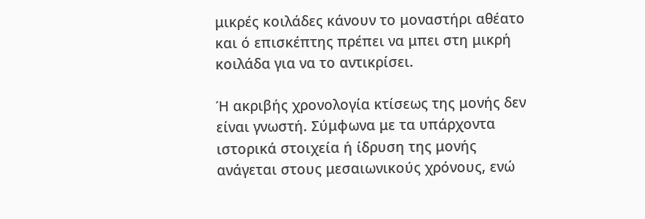μικρές κοιλάδες κάνουν το μοναστήρι αθέατο και ό επισκέπτης πρέπει να μπει στη μικρή κοιλάδα για να το αντικρίσει.

Ή ακριβής χρονολογία κτίσεως της μονής δεν είναι γνωστή. Σύμφωνα με τα υπάρχοντα ιστορικά στοιχεία ή ίδρυση της μονής ανάγεται στους μεσαιωνικούς χρόνους, ενώ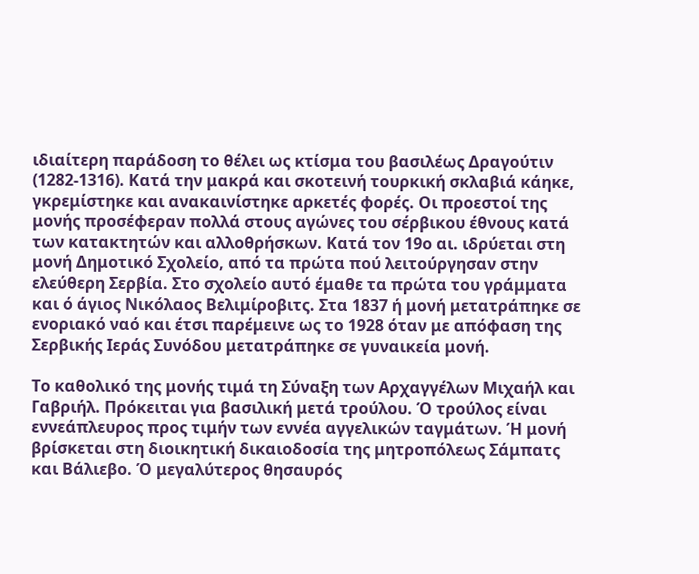ιδιαίτερη παράδοση το θέλει ως κτίσμα του βασιλέως Δραγούτιν (1282-1316). Κατά την μακρά και σκοτεινή τουρκική σκλαβιά κάηκε, γκρεμίστηκε και ανακαινίστηκε αρκετές φορές. Οι προεστοί της μονής προσέφεραν πολλά στους αγώνες του σέρβικου έθνους κατά των κατακτητών και αλλοθρήσκων. Κατά τον 19ο αι. ιδρύεται στη μονή Δημοτικό Σχολείο, από τα πρώτα πού λειτούργησαν στην ελεύθερη Σερβία. Στο σχολείο αυτό έμαθε τα πρώτα του γράμματα και ό άγιος Νικόλαος Βελιμίροβιτς. Στα 1837 ή μονή μετατράπηκε σε ενοριακό ναό και έτσι παρέμεινε ως το 1928 όταν με απόφαση της Σερβικής Ιεράς Συνόδου μετατράπηκε σε γυναικεία μονή.

Το καθολικό της μονής τιμά τη Σύναξη των Αρχαγγέλων Μιχαήλ και Γαβριήλ. Πρόκειται για βασιλική μετά τρούλου. Ό τρούλος είναι εννεάπλευρος προς τιμήν των εννέα αγγελικών ταγμάτων. Ή μονή βρίσκεται στη διοικητική δικαιοδοσία της μητροπόλεως Σάμπατς και Βάλιεβο. Ό μεγαλύτερος θησαυρός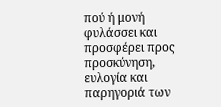πού ή μονή φυλάσσει και προσφέρει προς προσκύνηση, ευλογία και παρηγοριά των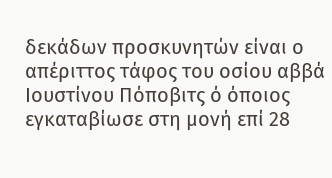δεκάδων προσκυνητών είναι ο απέριττος τάφος του οσίου αββά Ιουστίνου Πόποβιτς ό όποιος εγκαταβίωσε στη μονή επί 28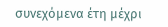συνεχόμενα έτη μέχρι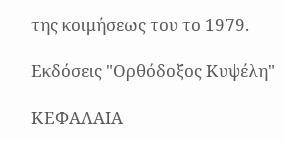της κοιμήσεως του το 1979.

Εκδόσεις "Ορθόδοξος Κυψέλη"

ΚΕΦΑΛΑΙΑ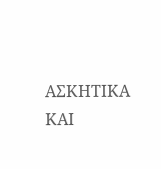ΑΣΚΗΤΙΚΑ ΚΑΙ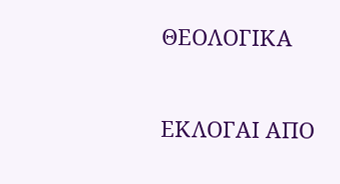ΘΕΟΛΟΓΙΚΑ


ΕΚΛΟΓΑΙ ΑΠΟ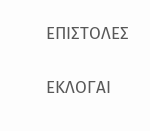ΕΠΙΣΤΟΛΕΣ

ΕΚΛΟΓΑΙ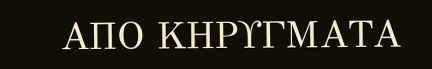ΑΠΟ ΚΗΡΥΓΜΑΤΑ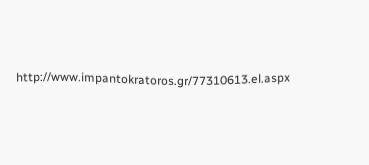http://www.impantokratoros.gr/77310613.el.aspx